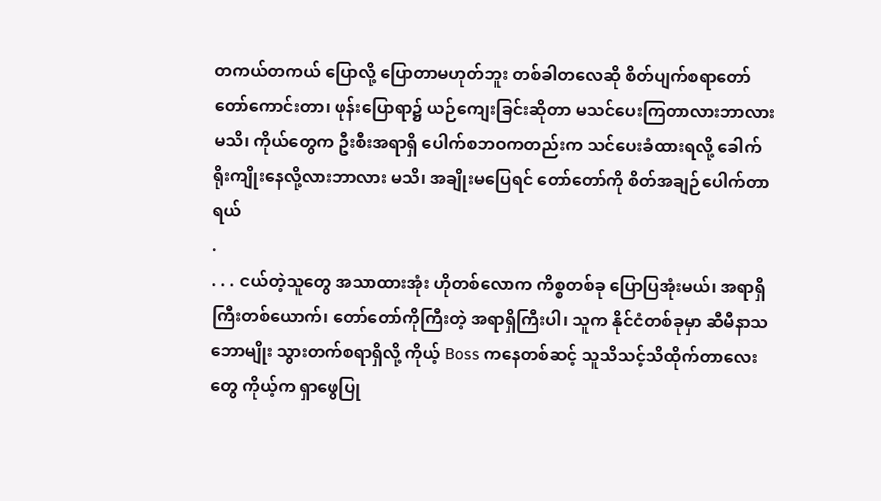တကယ်တကယ် ပြောလို့ ပြောတာမဟုတ်ဘူး တစ်ခါတလေဆို စိတ်ပျက်စရာတော်တော်ကောင်းတာ၊ ဖုန်းပြောရာ၌ ယဉ်ကျေးခြင်းဆိုတာ မသင်ပေးကြတာလားဘာလားမသိ၊ ကိုယ်တွေက ဦးစီးအရာရှိ ပေါက်စဘဝကတည်းက သင်ပေးခံထားရလို့ ခေါက်ရိုးကျိုးနေလို့လားဘာလား မသိ၊ အချိုးမပြေရင် တော်တော်ကို စိတ်အချဉ်ပေါက်တာရယ်
.
. . . ငယ်တဲ့သူတွေ အသာထားအုံး ဟိုတစ်လောက ကိစ္စတစ်ခု ပြောပြအုံးမယ်၊ အရာရှိကြီးတစ်ယောက်၊ တော်တော်ကိုကြီးတဲ့ အရာရှိကြီးပါ၊ သူက နိုင်ငံတစ်ခုမှာ ဆီမီနာသဘောမျိုး သွားတက်စရာရှိလို့ ကိုယ့် Boss ကနေတစ်ဆင့် သူသိသင့်သိထိုက်တာလေးတွေ ကိုယ့်က ရှာဖွေပြု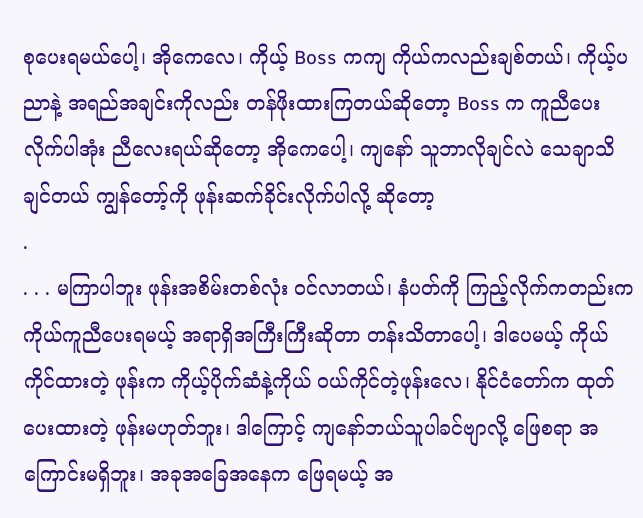စုပေးရမယ်ပေါ့၊ အိုကေလေ၊ ကိုယ့် Boss ကကျ ကိုယ်ကလည်းချစ်တယ်၊ ကိုယ့်ပညာနဲ့ အရည်အချင်းကိုလည်း တန်ဖိုးထားကြတယ်ဆိုတော့ Boss က ကူညီပေးလိုက်ပါအုံး ညီလေးရယ်ဆိုတော့ အိုကေပေါ့၊ ကျနော် သူဘာလိုချင်လဲ သေချာသိချင်တယ် ကျွန်တော့်ကို ဖုန်းဆက်ခိုင်းလိုက်ပါလို့ ဆိုတော့
.
. . . မကြာပါဘူး ဖုန်းအစိမ်းတစ်လုံး ဝင်လာတယ်၊ နံပတ်ကို ကြည့်လိုက်ကတည်းက ကိုယ်ကူညီပေးရမယ့် အရာရှိအကြီးကြီးဆိုတာ တန်းသိတာပေါ့၊ ဒါပေမယ့် ကိုယ်ကိုင်ထားတဲ့ ဖုန်းက ကိုယ့်ပိုက်ဆံနဲ့ကိုယ် ဝယ်ကိုင်တဲ့ဖုန်းလေ၊ နိုင်ငံတော်က ထုတ်ပေးထားတဲ့ ဖုန်းမဟုတ်ဘူး၊ ဒါကြောင့် ကျနော်ဘယ်သူပါခင်ဗျာလို့ ဖြေစရာ အကြောင်းမရှိဘူး၊ အခုအခြေအနေက ဖြေရမယ့် အ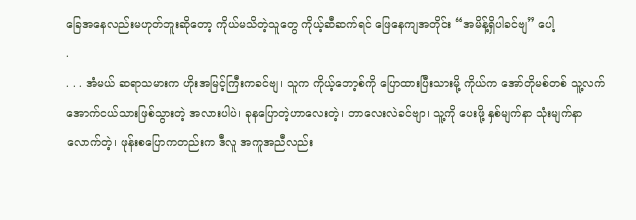ခြေအနေလည်းမဟုတ်ဘူးဆိုတော့ ကိုယ်မသိတဲ့သူတွေ ကိုယ့်ဆီဆက်ရင် ဖြေနေကျအတိုင်း “အမိန့်ရှိပါခင်ဗျ” ပေါ့
.
. . . အံမယ် ဆရာသမားက ဟိုးအမြင့်ကြီးကခင်ဗျ၊ သူက ကိုယ့်ဘော့စ်ကို ပြောထားပြီးသားမို့ ကိုယ်က အော်တိုမစ်တစ် သူ့လက်အောက်ငယ်သားဖြစ်သွားတဲ့ အလားပါပဲ၊ ခုနပြောတဲ့ဟာလေးတဲ့၊ ဘာလေးလဲခင်ဗျာ၊ သူ့ကို ပေးဖို့ နှစ်မျက်နာ သုံးမျက်နာလောက်တဲ့၊ ဖုန်းစပြောကတည်းက ဒီလူ အကူအညီလည်း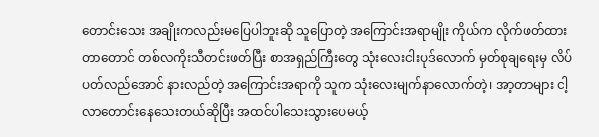တောင်းသေး အချိုးကလည်းမပြေပါဘူးဆို သူပြောတဲ့ အကြောင်းအရာမျိုး ကိုယ်က လိုက်ဖတ်ထားတာတောင် တစ်လကိုးသီတင်းဖတ်ပြီး စာအရှည်ကြီးတွေ သုံးလေးငါးပုဒ်လောက် မှတ်စုချရေးမှ လိပ်ပတ်လည်အောင် နားလည်တဲ့ အကြောင်းအရာကို သူက သုံးလေးမျက်နာလောက်တဲ့၊ အာ့တာများ ငါ့လာတောင်းနေသေးတယ်ဆိုပြီး အထင်ပါသေးသွားပေမယ့်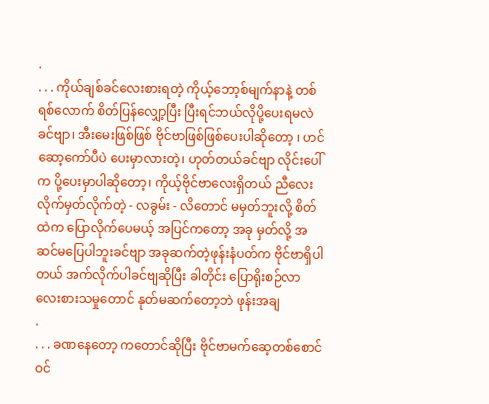.
. . . ကိုယ်ချစ်ခင်လေးစားရတဲ့ ကိုယ့်ဘော့စ်မျက်နာနဲ့ တစ်ရစ်လောက် စိတ်ပြန်လျှော့ပြီး ပြီးရင်ဘယ်လိုပို့ပေးရမလဲခင်ဗျာ၊ အီးမေးဖြစ်ဖြစ် ဗိုင်ဗာဖြစ်ဖြစ်ပေးပါဆိုတော့ ၊ ဟင် ဆော့ကော်ပီပဲ ပေးမှာလားတဲ့၊ ဟုတ်တယ်ခင်ဗျာ လိုင်းပေါ်က ပို့ပေးမှာပါဆိုတော့၊ ကိုယ့်ဗိုင်ဗာလေးရှိတယ် ညီလေး လိုက်မှတ်လိုက်တဲ့ - လခွမ်း - လိတောင် မမှတ်ဘူးလို့ စိတ်ထဲက ပြောလိုက်ပေမယ့် အပြင်ကတော့ အခု မှတ်လို့ အဆင်မပြေပါဘူးခင်ဗျာ အခုဆက်တဲ့ဖုန်းနံပတ်က ဗိုင်ဗာရှိပါတယ် အက်လိုက်ပါခင်ဗျဆိုပြီး ခါတိုင်း ပြောရိုးစဉ်လာ လေးစားသမှုတောင် နုတ်မဆက်တော့ဘဲ ဖုန်းအချ
.
. . . ခဏနေတော့ ကတောင်ဆိုပြီး ဗိုင်ဗာမက်ဆေ့တစ်စောင် ဝင်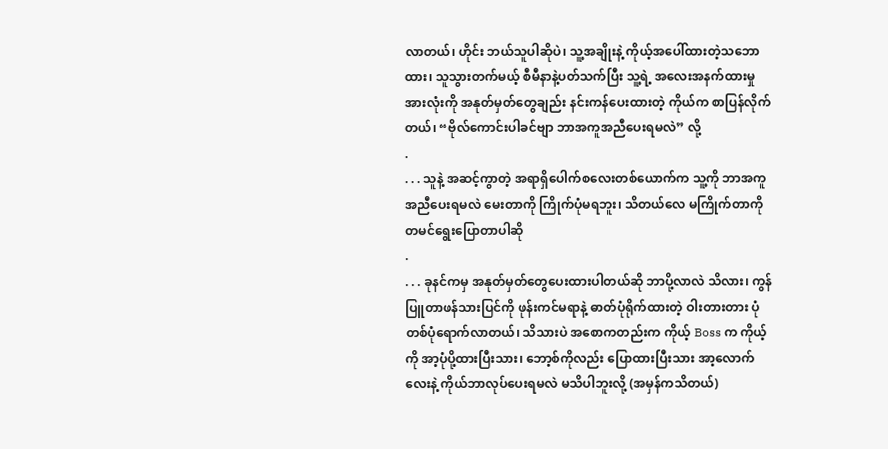လာတယ်၊ ဟိုင်း ဘယ်သူပါဆိုပဲ၊ သူ့အချိုးနဲ့ ကိုယ့်အပေါ်ထားတဲ့သဘောထား၊ သူသွားတက်မယ့် စီမီနာနဲ့ပတ်သက်ပြီး သူ့ရဲ့ အလေးအနက်ထားမှု အားလုံးကို အနုတ်မှတ်တွေချည်း နင်းကန်ပေးထားတဲ့ ကိုယ်က စာပြန်လိုက်တယ်၊ “ဗိုလ်ကောင်းပါခင်ဗျာ ဘာအကူအညီပေးရမလဲ” လို့
.
. . . သူနဲ့ အဆင့်ကွာတဲ့ အရာရှိပေါက်စလေးတစ်ယောက်က သူ့ကို ဘာအကူအညီပေးရမလဲ မေးတာကို ကြိုက်ပုံမရဘူး၊ သိတယ်လေ မကြိုက်တာကို တမင်ရွေးပြောတာပါဆို
.
. . . ခုနင်ကမှ အနုတ်မှတ်တွေပေးထားပါတယ်ဆို ဘာပို့လာလဲ သိလား၊ ကွန်ပြူတာဖန်သားပြင်ကို ဖုန်းကင်မရာနဲ့ ဓာတ်ပုံရိုက်ထားတဲ့ ဝါးတားတား ပုံတစ်ပုံရောက်လာတယ်၊ သိသားပဲ အစောကတည်းက ကိုယ့် Boss က ကိုယ့်ကို အာ့ပုံပို့ထားပြီးသား၊ ဘော့စ်ကိုလည်း ပြောထားပြီးသား အာ့လောက်လေးနဲ့ ကိုယ်ဘာလုပ်ပေးရမလဲ မသိပါဘူးလို့ (အမှန်ကသိတယ်)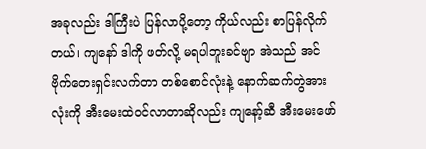အခုလည်း ဒါကြီးပဲ ပြန်လာပို့တော့ ကိုယ်လည်း စာပြန်လိုက်တယ်၊ ကျနော် ဒါကို ဖတ်လို့ မရပါဘူးခင်ဗျာ အဲသည် အင်ဗိုက်တေးရှင်းလက်တာ တစ်စောင်လုံးနဲ့ နောက်ဆက်တွဲအားလုံးကို အီးမေးထဲဝင်လာတာဆိုလည်း ကျနော့်ဆီ အီးမေးဖော်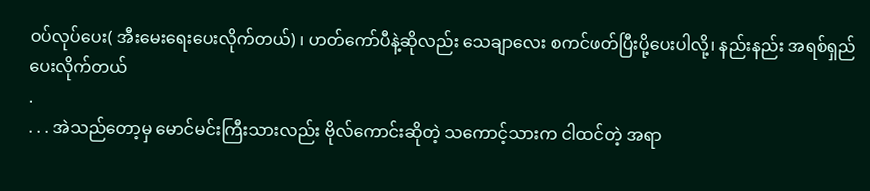ဝပ်လုပ်ပေး( အီးမေးရေးပေးလိုက်တယ်) ၊ ဟတ်ကော်ပီနဲ့ဆိုလည်း သေချာလေး စကင်ဖတ်ပြီးပို့ပေးပါလို့၊ နည်းနည်း အရစ်ရှည်ပေးလိုက်တယ်
.
. . . အဲသည်တော့မှ မောင်မင်းကြီးသားလည်း ဗိုလ်ကောင်းဆိုတဲ့ သကောင့်သားက ငါထင်တဲ့ အရာ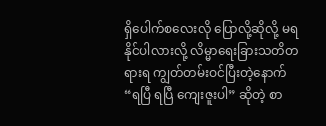ရှိပေါက်စလေးလို ပြောလို့ဆိုလို့ မရနိုင်ပါလားလို့ လိမ္မာရေးခြားသတိတရားရ ကျွတ်တမ်းဝင်ပြီးတဲ့နောက် “ရပြီ ရပြီ ကျေးဇူးပါ” ဆိုတဲ့ စာ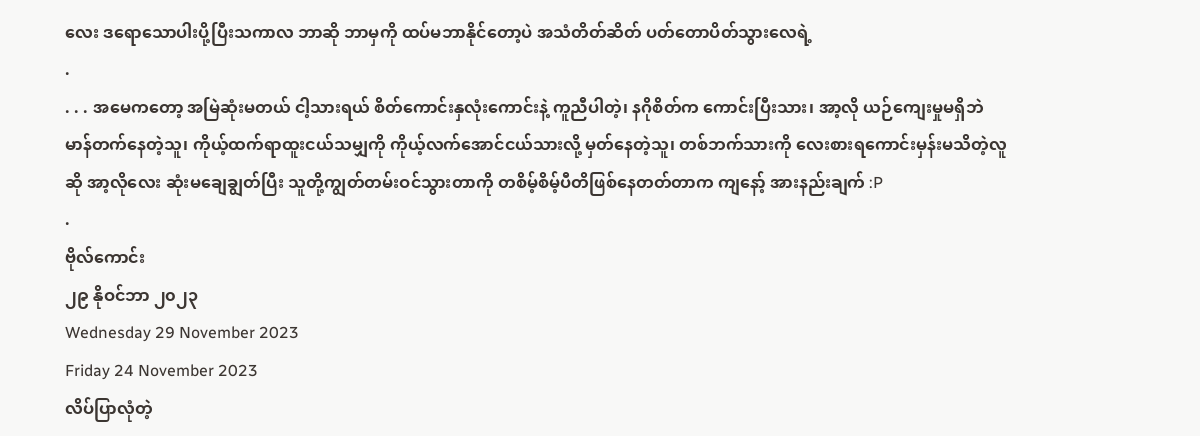လေး ဒရောသောပါးပို့ပြီးသကာလ ဘာဆို ဘာမှကို ထပ်မဘာနိုင်တော့ပဲ အသံတိတ်ဆိတ် ပတ်တောပိတ်သွားလေရဲ့
.
. . . အမေကတော့ အမြဲဆုံးမတယ် ငါ့သားရယ် စိတ်ကောင်းနှလုံးကောင်းနဲ့ ကူညီပါတဲ့၊ နဂိုစိတ်က ကောင်းပြီးသား၊ အာ့လို ယဉ်ကျေးမှုမရှိဘဲ မာန်တက်နေတဲ့သူ၊ ကိုယ့်ထက်ရာထူးငယ်သမျှကို ကိုယ့်လက်အောင်ငယ်သားလို့ မှတ်နေတဲ့သူ၊ တစ်ဘက်သားကို လေးစားရကောင်းမှန်းမသိတဲ့လူဆို အာ့လိုလေး ဆုံးမချေချွတ်ပြီး သူတို့ကျွတ်တမ်းဝင်သွားတာကို တစိမ့်စိမ့်ပီတိဖြစ်နေတတ်တာက ကျနော့် အားနည်းချက် :P
.
ဗိုလ်ကောင်း
၂၉ နိုဝင်ဘာ ၂၀၂၃
Wednesday 29 November 2023
Friday 24 November 2023
လိပ်ပြာလုံတဲ့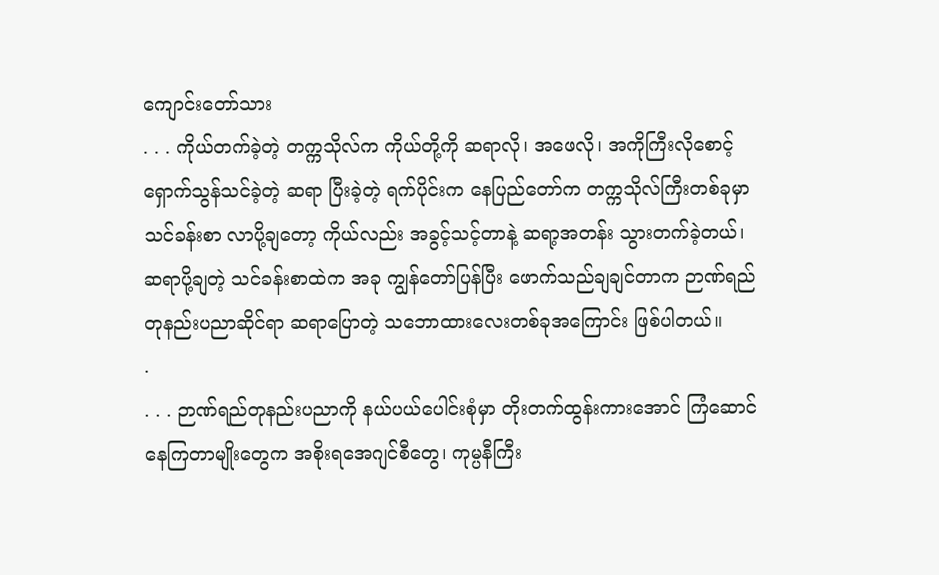ကျောင်းတော်သား
. . . ကိုယ်တက်ခဲ့တဲ့ တက္ကသိုလ်က ကိုယ်တို့ကို ဆရာလို၊ အဖေလို၊ အကိုကြီးလိုစောင့်ရှောက်သွန်သင်ခဲ့တဲ့ ဆရာ ပြီးခဲ့တဲ့ ရက်ပိုင်းက နေပြည်တော်က တက္ကသိုလ်ကြီးတစ်ခုမှာ သင်ခန်းစာ လာပို့ချတော့ ကိုယ်လည်း အခွင့်သင့်တာနဲ့ ဆရာ့အတန်း သွားတက်ခဲ့တယ်၊ ဆရာပို့ချတဲ့ သင်ခန်းစာထဲက အခု ကျွန်တော်ပြန်ပြီး ဖောက်သည်ချချင်တာက ဉာဏ်ရည်တုနည်းပညာဆိုင်ရာ ဆရာပြောတဲ့ သဘောထားလေးတစ်ခုအကြောင်း ဖြစ်ပါတယ်။
.
. . . ဉာဏ်ရည်တုနည်းပညာကို နယ်ပယ်ပေါင်းစုံမှာ တိုးတက်ထွန်းကားအောင် ကြံဆောင်နေကြတာမျိုးတွေက အစိုးရအေဂျင်စီတွေ၊ ကုမ္ပနီကြီး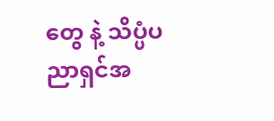တွေ နဲ့ သိပ္ပံပညာရှင်အ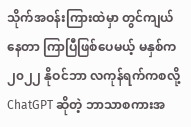သိုက်အဝန်းကြားထဲမှာ တွင်ကျယ်နေတာ ကြာပြီဖြစ်ပေမယ့် မနှစ်က ၂၀၂၂ နိုဝင်ဘာ လကုန်ရက်ကစလို့ ChatGPT ဆိုတဲ့ ဘာသာစကားအ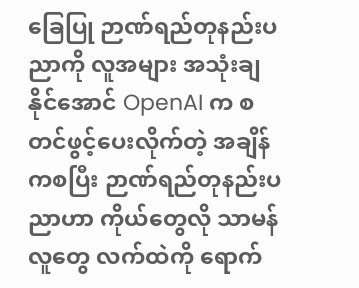ခြေပြု ဉာဏ်ရည်တုနည်းပညာကို လူအများ အသုံးချနိုင်အောင် OpenAI က စတင်ဖွင့်ပေးလိုက်တဲ့ အချိန်ကစပြီး ဉာဏ်ရည်တုနည်းပညာဟာ ကိုယ်တွေလို သာမန်လူတွေ လက်ထဲကို ရောက်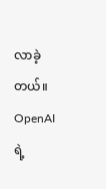လာခဲ့တယ်။ OpenAI ရဲ့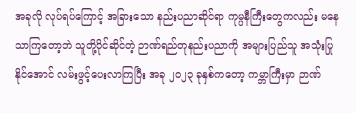အခုလို လုပ်ရပ်ကြောင့် အခြားသော နည်းပညာဆိုင်ရာ ကုမ္ပနီကြီးတွေကလည်း မနေသာကြတော့ဘဲ သူတို့ပိုင်ဆိုင်တဲ့ ဉာဏ်ရည်တုနည်းပညာကို အများပြည်သူ အသုံးပြုနိုင်အောင် လမ်းဖွင့်ပေးလာကြပြီး အခု ၂၀၂၃ ခုနှစ်ကတော့ ကမ္ဘာကြီးမှာ ဉာဏ်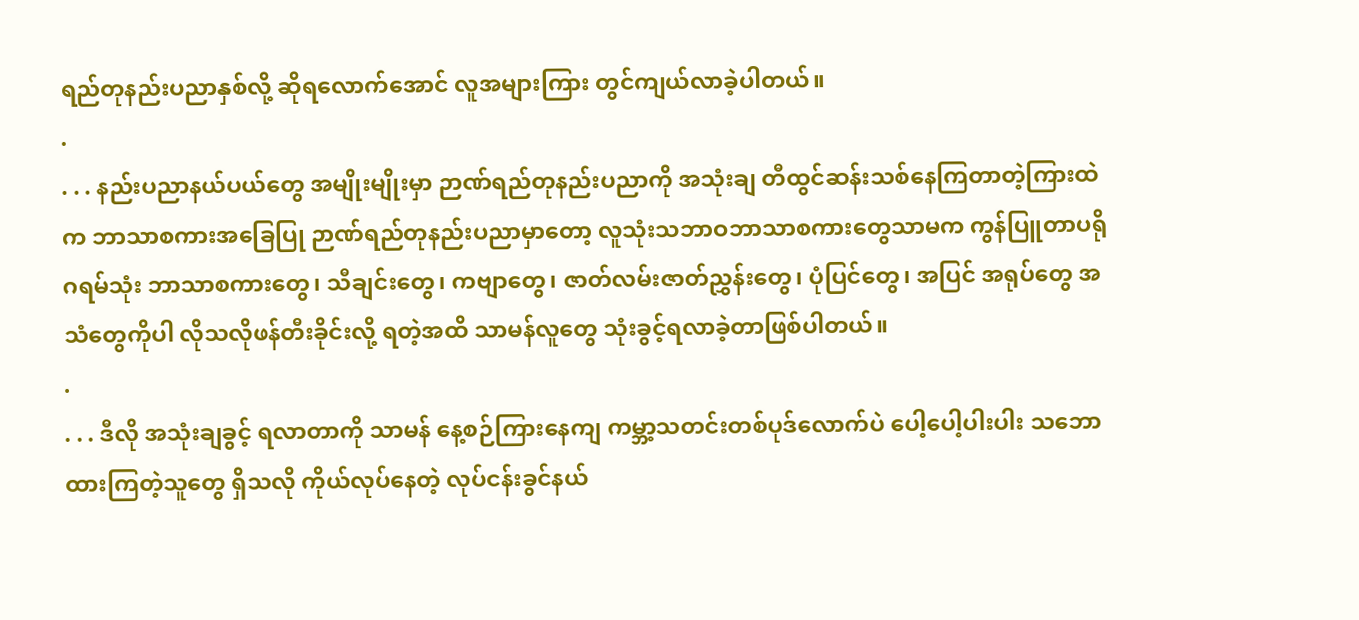ရည်တုနည်းပညာနှစ်လို့ ဆိုရလောက်အောင် လူအများကြား တွင်ကျယ်လာခဲ့ပါတယ်။
.
. . . နည်းပညာနယ်ပယ်တွေ အမျိုးမျိုးမှာ ဉာဏ်ရည်တုနည်းပညာကို အသုံးချ တီထွင်ဆန်းသစ်နေကြတာတဲ့ကြားထဲက ဘာသာစကားအခြေပြု ဉာဏ်ရည်တုနည်းပညာမှာတော့ လူသုံးသဘာဝဘာသာစကားတွေသာမက ကွန်ပြူတာပရိုဂရမ်သုံး ဘာသာစကားတွေ၊ သီချင်းတွေ၊ ကဗျာတွေ၊ ဇာတ်လမ်းဇာတ်ညွှန်းတွေ၊ ပုံပြင်တွေ၊ အပြင် အရုပ်တွေ အသံတွေကိုပါ လိုသလိုဖန်တီးခိုင်းလို့ ရတဲ့အထိ သာမန်လူတွေ သုံးခွင့်ရလာခဲ့တာဖြစ်ပါတယ်။
.
. . . ဒီလို အသုံးချခွင့် ရလာတာကို သာမန် နေ့စဉ်ကြားနေကျ ကမ္ဘာ့သတင်းတစ်ပုဒ်လောက်ပဲ ပေါ့ပေါ့ပါးပါး သဘောထားကြတဲ့သူတွေ ရှိသလို ကိုယ်လုပ်နေတဲ့ လုပ်ငန်းခွင်နယ်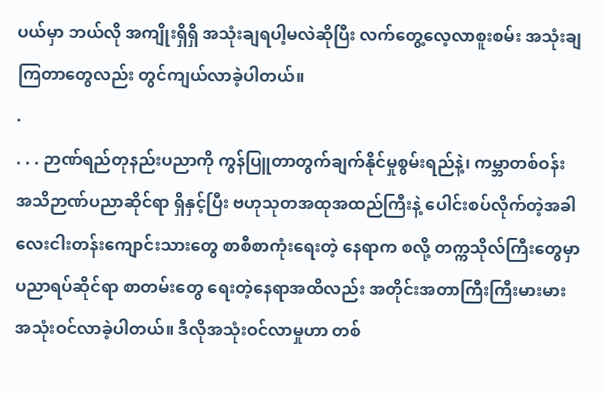ပယ်မှာ ဘယ်လို အကျိုးရှိရှိ အသုံးချရပါ့မလဲဆိုပြီး လက်တွေ့လေ့လာစူးစမ်း အသုံးချကြတာတွေလည်း တွင်ကျယ်လာခဲ့ပါတယ်။
.
. . . ဉာဏ်ရည်တုနည်းပညာကို ကွန်ပြူတာတွက်ချက်နိုင်မှုစွမ်းရည်နဲ့၊ ကမ္ဘာတစ်ဝန်း အသိဉာဏ်ပညာဆိုင်ရာ ရှိနှင့်ပြီး ဗဟုသုတအထုအထည်ကြီးနဲ့ ပေါင်းစပ်လိုက်တဲ့အခါ လေးငါးတန်းကျောင်းသားတွေ စာစီစာကုံးရေးတဲ့ နေရာက စလို့ တက္ကသိုလ်ကြီးတွေမှာ ပညာရပ်ဆိုင်ရာ စာတမ်းတွေ ရေးတဲ့နေရာအထိလည်း အတိုင်းအတာကြီးကြီးမားမား အသုံးဝင်လာခဲ့ပါတယ်။ ဒီလိုအသုံးဝင်လာမှုဟာ တစ်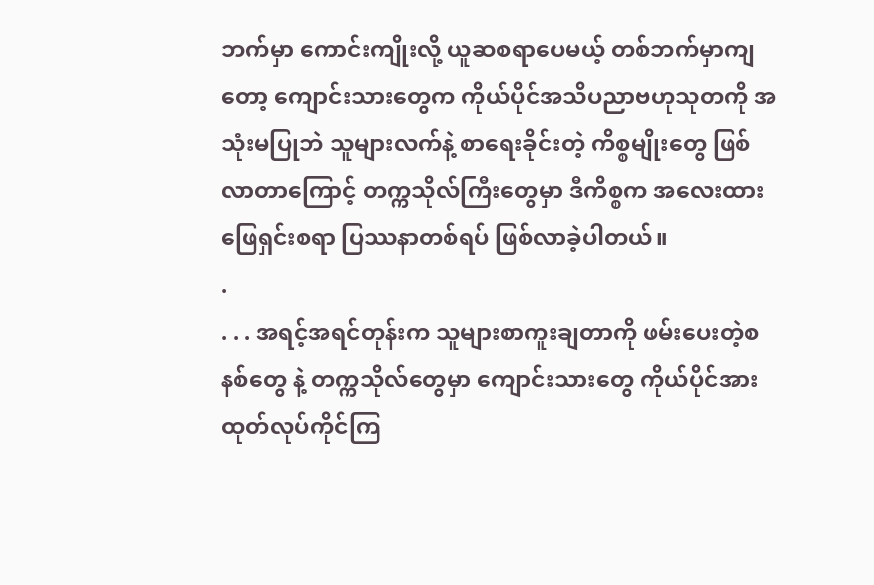ဘက်မှာ ကောင်းကျိုးလို့ ယူဆစရာပေမယ့် တစ်ဘက်မှာကျတော့ ကျောင်းသားတွေက ကိုယ်ပိုင်အသိပညာဗဟုသုတကို အသုံးမပြုဘဲ သူများလက်နဲ့ စာရေးခိုင်းတဲ့ ကိစ္စမျိုးတွေ ဖြစ်လာတာကြောင့် တက္ကသိုလ်ကြီးတွေမှာ ဒီကိစ္စက အလေးထားဖြေရှင်းစရာ ပြဿနာတစ်ရပ် ဖြစ်လာခဲ့ပါတယ်။
.
. . . အရင့်အရင်တုန်းက သူများစာကူးချတာကို ဖမ်းပေးတဲ့စနစ်တွေ နဲ့ တက္ကသိုလ်တွေမှာ ကျောင်းသားတွေ ကိုယ်ပိုင်အားထုတ်လုပ်ကိုင်ကြ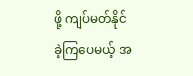ဖို့ ကျပ်မတ်နိုင်ခဲ့ကြပေမယ့် အ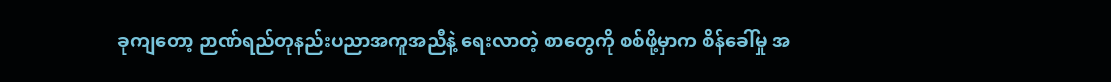ခုကျတော့ ဉာဏ်ရည်တုနည်းပညာအကူအညီနဲ့ ရေးလာတဲ့ စာတွေကို စစ်ဖို့မှာက စိန်ခေါ်မှု အ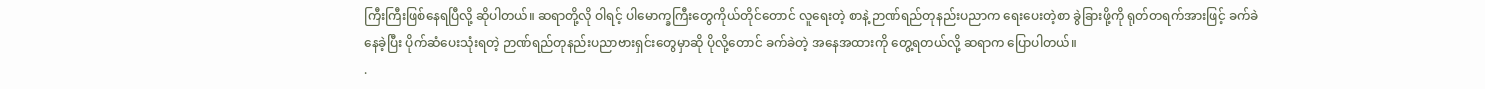ကြီးကြီးဖြစ်နေရပြီလို့ ဆိုပါတယ်။ ဆရာတို့လို ဝါရင့် ပါမောက္ခကြီးတွေကိုယ်တိုင်တောင် လူရေးတဲ့ စာနဲ့ ဉာဏ်ရည်တုနည်းပညာက ရေးပေးတဲ့စာ ခွဲခြားဖို့ကို ရုတ်တရက်အားဖြင့် ခက်ခဲနေခဲ့ပြီး ပိုက်ဆံပေးသုံးရတဲ့ ဉာဏ်ရည်တုနည်းပညာဗားရှင်းတွေမှာဆို ပိုလို့တောင် ခက်ခဲတဲ့ အနေအထားကို တွေ့ရတယ်လို့ ဆရာက ပြောပါတယ်။
.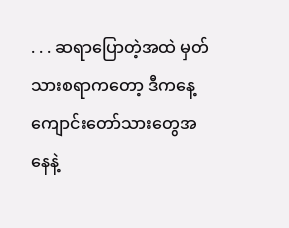. . . ဆရာပြောတဲ့အထဲ မှတ်သားစရာကတော့ ဒီကနေ့ကျောင်းတော်သားတွေအနေနဲ့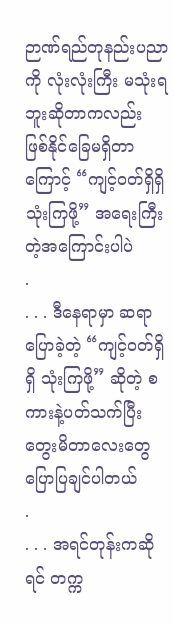ဉာဏ်ရည်တုနည်းပညာကို လုံးလုံးကြီး မသုံးရဘူးဆိုတာကလည်း ဖြစ်နိုင်ခြေမရှိတာကြောင့် “ကျင့်ဝတ်ရှိရှိ သုံးကြဖို့” အရေးကြီးတဲ့အကြောင်းပါပဲ
.
. . . ဒီနေရာမှာ ဆရာပြောခဲ့တဲ့ “ကျင့်ဝတ်ရှိရှိ သုံးကြဖို့” ဆိုတဲ့ စကားနဲ့ပတ်သက်ပြီး တွေးမိတာလေးတွေ ပြောပြချင်ပါတယ်
.
. . . အရင်တုန်းကဆိုရင် တက္က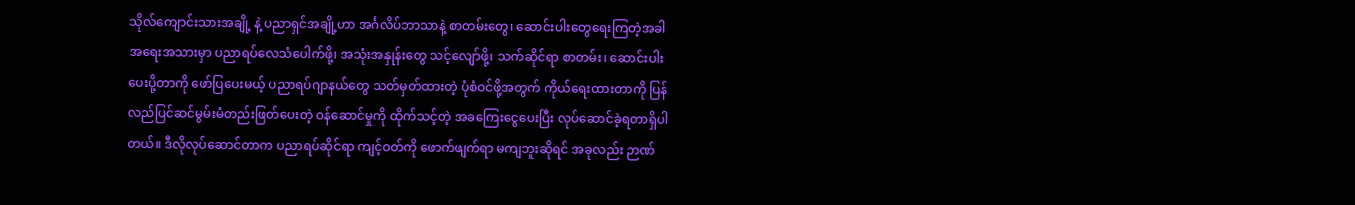သိုလ်ကျောင်းသားအချို့ နဲ့ ပညာရှင်အချို့ဟာ အင်္ဂလိပ်ဘာသာနဲ့ စာတမ်းတွေ၊ ဆောင်းပါးတွေရေးကြတဲ့အခါ အရေးအသားမှာ ပညာရပ်လေသံပေါက်ဖို့၊ အသုံးအနှုန်းတွေ သင့်လျော်ဖို့၊ သက်ဆိုင်ရာ စာတမ်း၊ ဆောင်းပါးပေးပို့တာကို ဖော်ပြပေးမယ့် ပညာရပ်ဂျာနယ်တွေ သတ်မှတ်ထားတဲ့ ပုံစံဝင်ဖို့အတွက် ကိုယ်ရေးထားတာကို ပြန်လည်ပြင်ဆင်မွမ်းမံတည်းဖြတ်ပေးတဲ့ ဝန်ဆောင်မှုကို ထိုက်သင့်တဲ့ အခကြေးငွေပေးပြီး လုပ်ဆောင်ခဲ့ရတာရှိပါတယ်။ ဒီလိုလုပ်ဆောင်တာက ပညာရပ်ဆိုင်ရာ ကျင့်ဝတ်ကို ဖောက်ဖျက်ရာ မကျဘူးဆိုရင် အခုလည်း ဉာဏ်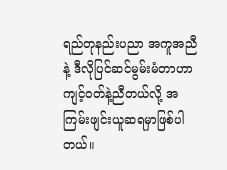ရည်တုနည်းပညာ အကူအညီနဲ့ ဒီလိုပြင်ဆင်မွမ်းမံတာဟာ ကျင့်ဝတ်နဲ့ညီတယ်လို့ အကြမ်းဖျင်းယူဆရမှာဖြစ်ပါတယ်။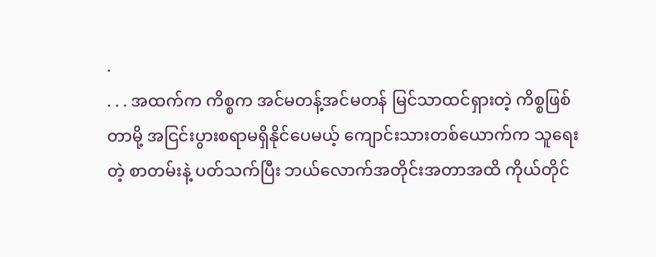.
. . . အထက်က ကိစ္စက အင်မတန့်အင်မတန် မြင်သာထင်ရှားတဲ့ ကိစ္စဖြစ်တာမို့ အငြင်းပွားစရာမရှိနိုင်ပေမယ့် ကျောင်းသားတစ်ယောက်က သူရေးတဲ့ စာတမ်းနဲ့ ပတ်သက်ပြီး ဘယ်လောက်အတိုင်းအတာအထိ ကိုယ်တိုင်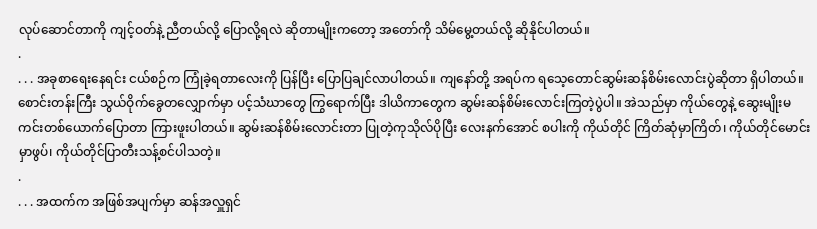လုပ်ဆောင်တာကို ကျင့်ဝတ်နဲ့ ညီတယ်လို့ ပြောလို့ရလဲ ဆိုတာမျိုးကတော့ အတော်ကို သိမ်မွေ့တယ်လို့ ဆိုနိုင်ပါတယ်။
.
. . . အခုစာရေးနေရင်း ငယ်စဉ်က ကြုံခဲ့ရတာလေးကို ပြန်ပြီး ပြောပြချင်လာပါတယ်။ ကျနော်တို့ အရပ်က ရသေ့တောင်ဆွမ်းဆန်စိမ်းလောင်းပွဲဆိုတာ ရှိပါတယ်။ စောင်းတန်းကြီး သွယ်ဝိုက်ခွေတလျှောက်မှာ ပင့်သံဃာတွေ ကြွရောက်ပြီး ဒါယိကာတွေက ဆွမ်းဆန်စိမ်းလောင်းကြတဲ့ပွဲပါ။ အဲသည်မှာ ကိုယ်တွေနဲ့ ဆွေးမျိုးမကင်းတစ်ယောက်ပြောတာ ကြားဖူးပါတယ်။ ဆွမ်းဆန်စိမ်းလောင်းတာ ပြုတဲ့ကုသိုလ်ပိုပြီး လေးနက်အောင် စပါးကို ကိုယ်တိုင် ကြိတ်ဆုံမှာကြိတ်၊ ကိုယ်တိုင်မောင်းမှာဖွပ်၊ ကိုယ်တိုင်ပြာတီးသန့်စင်ပါသတဲ့။
.
. . . အထက်က အဖြစ်အပျက်မှာ ဆန်အလှူရှင်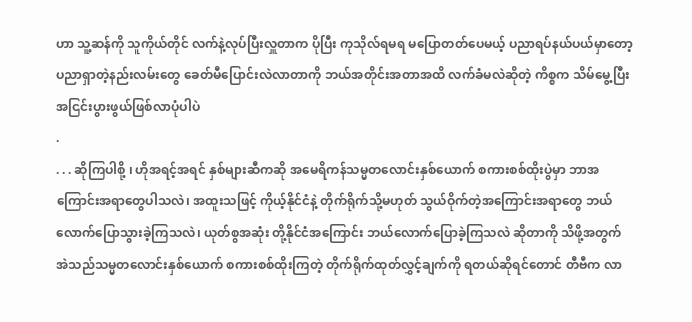ဟာ သူ့ဆန်ကို သူကိုယ်တိုင် လက်နဲ့လုပ်ပြီးလှူတာက ပိုပြီး ကုသိုလ်ရမရ မပြောတတ်ပေမယ့် ပညာရပ်နယ်ပယ်မှာတော့ ပညာရှာတဲ့နည်းလမ်းတွေ ခေတ်မီပြောင်းလဲလာတာကို ဘယ်အတိုင်းအတာအထိ လက်ခံမလဲဆိုတဲ့ ကိစ္စက သိမ်မွေ့ပြီး အငြင်းပွားဖွယ်ဖြစ်လာပုံပါပဲ
.
. . . ဆိုကြပါစို့ ၊ ဟိုအရင့်အရင် နှစ်များဆီကဆို အမေရိကန်သမ္မတလောင်းနှစ်ယောက် စကားစစ်ထိုးပွဲမှာ ဘာအကြောင်းအရာတွေပါသလဲ၊ အထူးသဖြင့် ကိုယ့်နိုင်ငံနဲ့ တိုက်ရိုက်သို့မဟုတ် သွယ်ဝိုက်တဲ့အကြောင်းအရာတွေ ဘယ်လောက်ပြောသွားခဲ့ကြသလဲ၊ ယုတ်စွအဆုံး တို့နိုင်ငံအကြောင်း ဘယ်လောက်ပြောခဲ့ကြသလဲ ဆိုတာကို သိဖို့အတွက် အဲသည်သမ္မတလောင်းနှစ်ယောက် စကားစစ်ထိုးကြတဲ့ တိုက်ရိုက်ထုတ်လွှင့်ချက်ကို ရတယ်ဆိုရင်တောင် တီဗီက လာ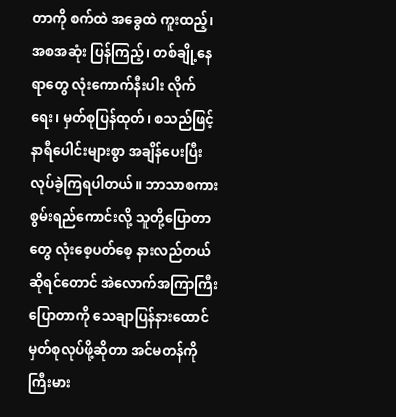တာကို စက်ထဲ အခွေထဲ ကူးထည့်၊ အစအဆုံး ပြန်ကြည့်၊ တစ်ချို့နေရာတွေ လုံးကောက်နီးပါး လိုက်ရေး၊ မှတ်စုပြန်ထုတ်၊ စသည်ဖြင့် နာရီပေါင်းများစွာ အချိန်ပေးပြီး လုပ်ခဲ့ကြရပါတယ်။ ဘာသာစကားစွမ်းရည်ကောင်းလို့ သူတို့ပြောတာတွေ လုံးစေ့ပတ်စေ့ နားလည်တယ်ဆိုရင်တောင် အဲလောက်အကြာကြီးပြောတာကို သေချာပြန်နားထောင် မှတ်စုလုပ်ဖို့ဆိုတာ အင်မတန်ကို ကြီးမား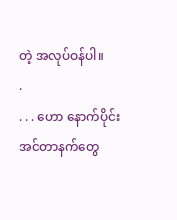တဲ့ အလုပ်ဝန်ပါ။
.
. . . ဟော နောက်ပိုင်း အင်တာနက်တွေ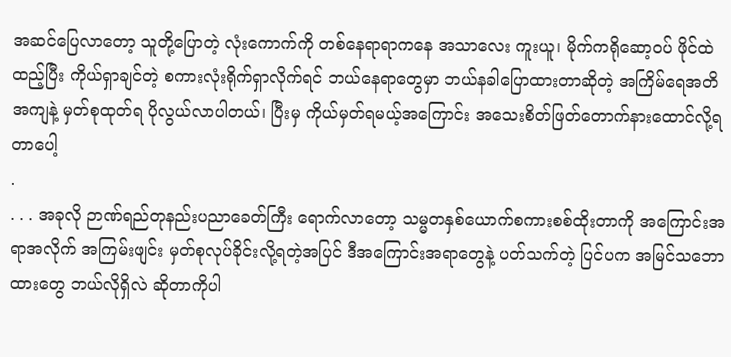အဆင်ပြေလာတော့ သူတို့ပြောတဲ့ လုံးကောက်ကို တစ်နေရာရာကနေ အသာလေး ကူးယူ၊ မိုက်ကရိုဆော့ဝပ် ဖိုင်ထဲထည့်ပြီး ကိုယ်ရှာချင်တဲ့ စကားလုံးရိုက်ရှာလိုက်ရင် ဘယ်နေရာတွေမှာ ဘယ်နခါပြောထားတာဆိုတဲ့ အကြိမ်ရေအတိအကျနဲ့ မှတ်စုထုတ်ရ ပိုလွယ်လာပါတယ်၊ ပြီးမှ ကိုယ်မှတ်ရမယ့်အကြောင်း အသေးစိတ်ဖြတ်တောက်နားထောင်လို့ရတာပေါ့
.
. . . အခုလို ဉာဏ်ရည်တုနည်းပညာခေတ်ကြီး ရောက်လာတော့ သမ္မတနှစ်ယောက်စကားစစ်ထိုးတာကို အကြောင်းအရာအလိုက် အကြမ်းဖျင်း မှတ်စုလုပ်ခိုင်းလို့ရတဲ့အပြင် ဒီအကြောင်းအရာတွေနဲ့ ပတ်သက်တဲ့ ပြင်ပက အမြင်သဘောထားတွေ ဘယ်လိုရှိလဲ ဆိုတာကိုပါ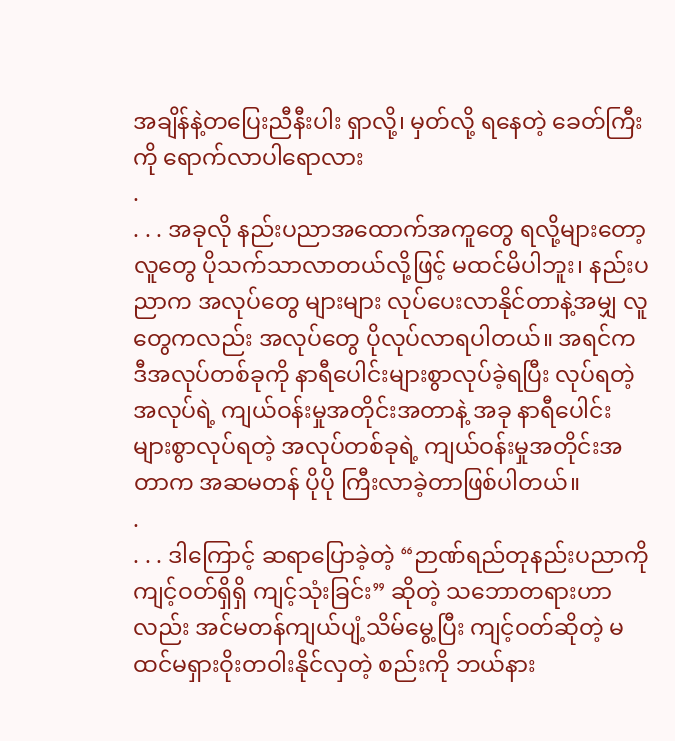အချိန်နဲ့တပြေးညီနီးပါး ရှာလို့၊ မှတ်လို့ ရနေတဲ့ ခေတ်ကြီးကို ရောက်လာပါရောလား
.
. . . အခုလို နည်းပညာအထောက်အကူတွေ ရလို့များတော့ လူတွေ ပိုသက်သာလာတယ်လို့ဖြင့် မထင်မိပါဘူး၊ နည်းပညာက အလုပ်တွေ များများ လုပ်ပေးလာနိုင်တာနဲ့အမျှ လူတွေကလည်း အလုပ်တွေ ပိုလုပ်လာရပါတယ်။ အရင်က ဒီအလုပ်တစ်ခုကို နာရီပေါင်းများစွာလုပ်ခဲ့ရပြီး လုပ်ရတဲ့ အလုပ်ရဲ့ ကျယ်ဝန်းမှုအတိုင်းအတာနဲ့ အခု နာရီပေါင်းများစွာလုပ်ရတဲ့ အလုပ်တစ်ခုရဲ့ ကျယ်ဝန်းမှုအတိုင်းအတာက အဆမတန် ပိုပို ကြီးလာခဲ့တာဖြစ်ပါတယ်။
.
. . . ဒါကြောင့် ဆရာပြောခဲ့တဲ့ “ဉာဏ်ရည်တုနည်းပညာကို ကျင့်ဝတ်ရှိရှိ ကျင့်သုံးခြင်း” ဆိုတဲ့ သဘောတရားဟာလည်း အင်မတန်ကျယ်ပျံ့သိမ်မွေ့ပြီး ကျင့်ဝတ်ဆိုတဲ့ မထင်မရှားဝိုးတဝါးနိုင်လှတဲ့ စည်းကို ဘယ်နား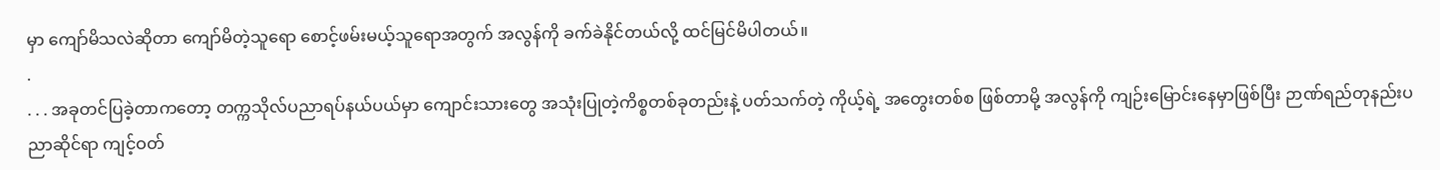မှာ ကျော်မိသလဲဆိုတာ ကျော်မိတဲ့သူရော စောင့်ဖမ်းမယ့်သူရောအတွက် အလွန်ကို ခက်ခဲနိုင်တယ်လို့ ထင်မြင်မိပါတယ်။
.
. . . အခုတင်ပြခဲ့တာကတော့ တက္ကသိုလ်ပညာရပ်နယ်ပယ်မှာ ကျောင်းသားတွေ အသုံးပြုတဲ့ကိစ္စတစ်ခုတည်းနဲ့ ပတ်သက်တဲ့ ကိုယ့်ရဲ့ အတွေးတစ်စ ဖြစ်တာမို့ အလွန်ကို ကျဉ်းမြောင်းနေမှာဖြစ်ပြီး ဉာဏ်ရည်တုနည်းပညာဆိုင်ရာ ကျင့်ဝတ်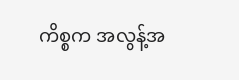ကိစ္စက အလွန့်အ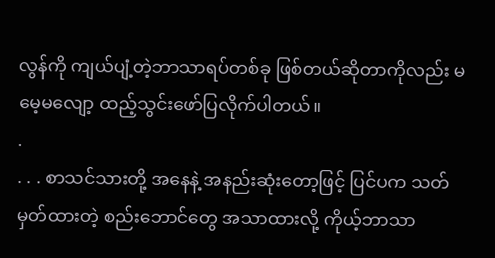လွန်ကို ကျယ်ပျံ့တဲ့ဘာသာရပ်တစ်ခု ဖြစ်တယ်ဆိုတာကိုလည်း မမေ့မလျော့ ထည့်သွင်းဖော်ပြလိုက်ပါတယ်။
.
. . . စာသင်သားတို့ အနေနဲ့ အနည်းဆုံးတော့ဖြင့် ပြင်ပက သတ်မှတ်ထားတဲ့ စည်းဘောင်တွေ အသာထားလို့ ကိုယ့်ဘာသာ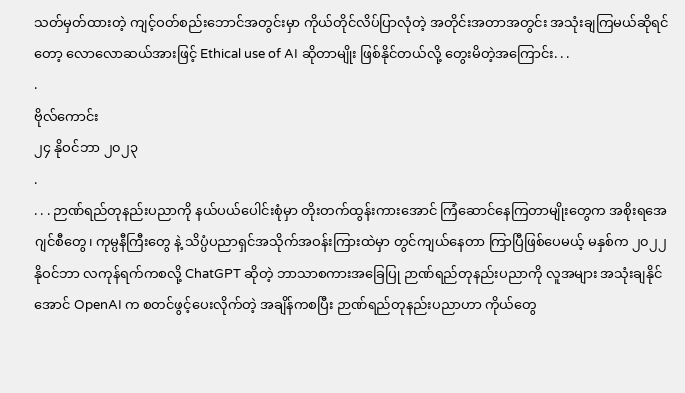သတ်မှတ်ထားတဲ့ ကျင့်ဝတ်စည်းဘောင်အတွင်းမှာ ကိုယ်တိုင်လိပ်ပြာလုံတဲ့ အတိုင်းအတာအတွင်း အသုံးချကြမယ်ဆိုရင်တော့ လောလောဆယ်အားဖြင့် Ethical use of AI ဆိုတာမျိုး ဖြစ်နိုင်တယ်လို့ တွေးမိတဲ့အကြောင်း. . .
.
ဗိုလ်ကောင်း
၂၄ နိုဝင်ဘာ ၂၀၂၃
.
. . . ဉာဏ်ရည်တုနည်းပညာကို နယ်ပယ်ပေါင်းစုံမှာ တိုးတက်ထွန်းကားအောင် ကြံဆောင်နေကြတာမျိုးတွေက အစိုးရအေဂျင်စီတွေ၊ ကုမ္ပနီကြီးတွေ နဲ့ သိပ္ပံပညာရှင်အသိုက်အဝန်းကြားထဲမှာ တွင်ကျယ်နေတာ ကြာပြီဖြစ်ပေမယ့် မနှစ်က ၂၀၂၂ နိုဝင်ဘာ လကုန်ရက်ကစလို့ ChatGPT ဆိုတဲ့ ဘာသာစကားအခြေပြု ဉာဏ်ရည်တုနည်းပညာကို လူအများ အသုံးချနိုင်အောင် OpenAI က စတင်ဖွင့်ပေးလိုက်တဲ့ အချိန်ကစပြီး ဉာဏ်ရည်တုနည်းပညာဟာ ကိုယ်တွေ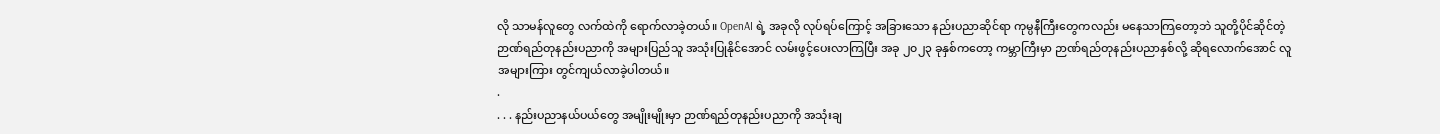လို သာမန်လူတွေ လက်ထဲကို ရောက်လာခဲ့တယ်။ OpenAI ရဲ့ အခုလို လုပ်ရပ်ကြောင့် အခြားသော နည်းပညာဆိုင်ရာ ကုမ္ပနီကြီးတွေကလည်း မနေသာကြတော့ဘဲ သူတို့ပိုင်ဆိုင်တဲ့ ဉာဏ်ရည်တုနည်းပညာကို အများပြည်သူ အသုံးပြုနိုင်အောင် လမ်းဖွင့်ပေးလာကြပြီး အခု ၂၀၂၃ ခုနှစ်ကတော့ ကမ္ဘာကြီးမှာ ဉာဏ်ရည်တုနည်းပညာနှစ်လို့ ဆိုရလောက်အောင် လူအများကြား တွင်ကျယ်လာခဲ့ပါတယ်။
.
. . . နည်းပညာနယ်ပယ်တွေ အမျိုးမျိုးမှာ ဉာဏ်ရည်တုနည်းပညာကို အသုံးချ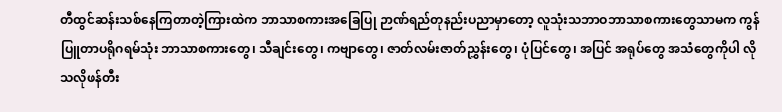တီထွင်ဆန်းသစ်နေကြတာတဲ့ကြားထဲက ဘာသာစကားအခြေပြု ဉာဏ်ရည်တုနည်းပညာမှာတော့ လူသုံးသဘာဝဘာသာစကားတွေသာမက ကွန်ပြူတာပရိုဂရမ်သုံး ဘာသာစကားတွေ၊ သီချင်းတွေ၊ ကဗျာတွေ၊ ဇာတ်လမ်းဇာတ်ညွှန်းတွေ၊ ပုံပြင်တွေ၊ အပြင် အရုပ်တွေ အသံတွေကိုပါ လိုသလိုဖန်တီး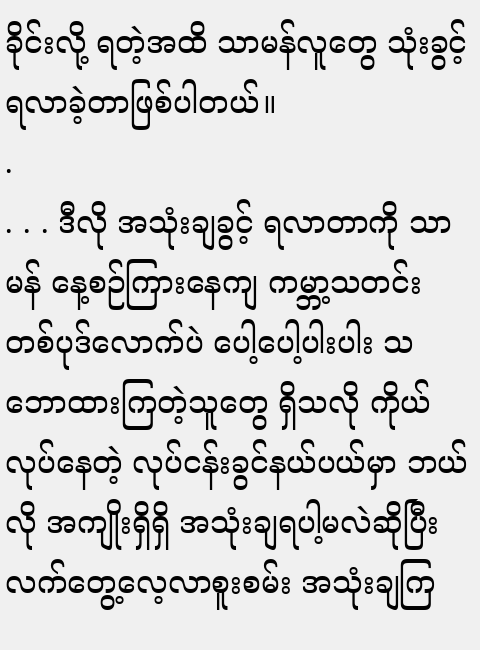ခိုင်းလို့ ရတဲ့အထိ သာမန်လူတွေ သုံးခွင့်ရလာခဲ့တာဖြစ်ပါတယ်။
.
. . . ဒီလို အသုံးချခွင့် ရလာတာကို သာမန် နေ့စဉ်ကြားနေကျ ကမ္ဘာ့သတင်းတစ်ပုဒ်လောက်ပဲ ပေါ့ပေါ့ပါးပါး သဘောထားကြတဲ့သူတွေ ရှိသလို ကိုယ်လုပ်နေတဲ့ လုပ်ငန်းခွင်နယ်ပယ်မှာ ဘယ်လို အကျိုးရှိရှိ အသုံးချရပါ့မလဲဆိုပြီး လက်တွေ့လေ့လာစူးစမ်း အသုံးချကြ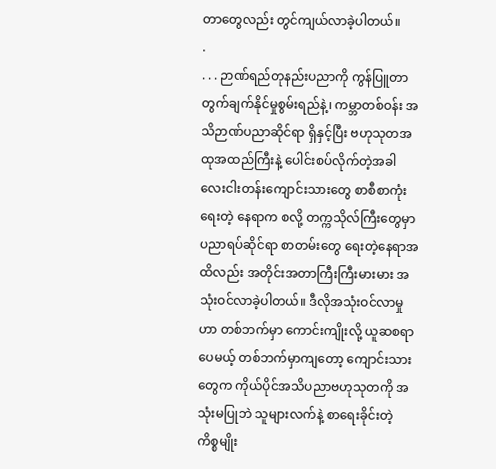တာတွေလည်း တွင်ကျယ်လာခဲ့ပါတယ်။
.
. . . ဉာဏ်ရည်တုနည်းပညာကို ကွန်ပြူတာတွက်ချက်နိုင်မှုစွမ်းရည်နဲ့၊ ကမ္ဘာတစ်ဝန်း အသိဉာဏ်ပညာဆိုင်ရာ ရှိနှင့်ပြီး ဗဟုသုတအထုအထည်ကြီးနဲ့ ပေါင်းစပ်လိုက်တဲ့အခါ လေးငါးတန်းကျောင်းသားတွေ စာစီစာကုံးရေးတဲ့ နေရာက စလို့ တက္ကသိုလ်ကြီးတွေမှာ ပညာရပ်ဆိုင်ရာ စာတမ်းတွေ ရေးတဲ့နေရာအထိလည်း အတိုင်းအတာကြီးကြီးမားမား အသုံးဝင်လာခဲ့ပါတယ်။ ဒီလိုအသုံးဝင်လာမှုဟာ တစ်ဘက်မှာ ကောင်းကျိုးလို့ ယူဆစရာပေမယ့် တစ်ဘက်မှာကျတော့ ကျောင်းသားတွေက ကိုယ်ပိုင်အသိပညာဗဟုသုတကို အသုံးမပြုဘဲ သူများလက်နဲ့ စာရေးခိုင်းတဲ့ ကိစ္စမျိုး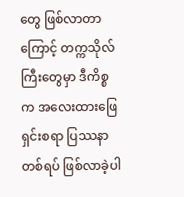တွေ ဖြစ်လာတာကြောင့် တက္ကသိုလ်ကြီးတွေမှာ ဒီကိစ္စက အလေးထားဖြေရှင်းစရာ ပြဿနာတစ်ရပ် ဖြစ်လာခဲ့ပါ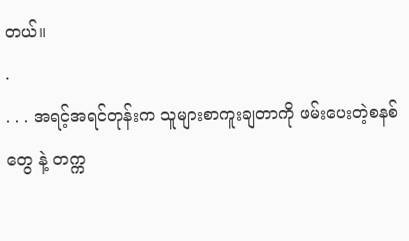တယ်။
.
. . . အရင့်အရင်တုန်းက သူများစာကူးချတာကို ဖမ်းပေးတဲ့စနစ်တွေ နဲ့ တက္က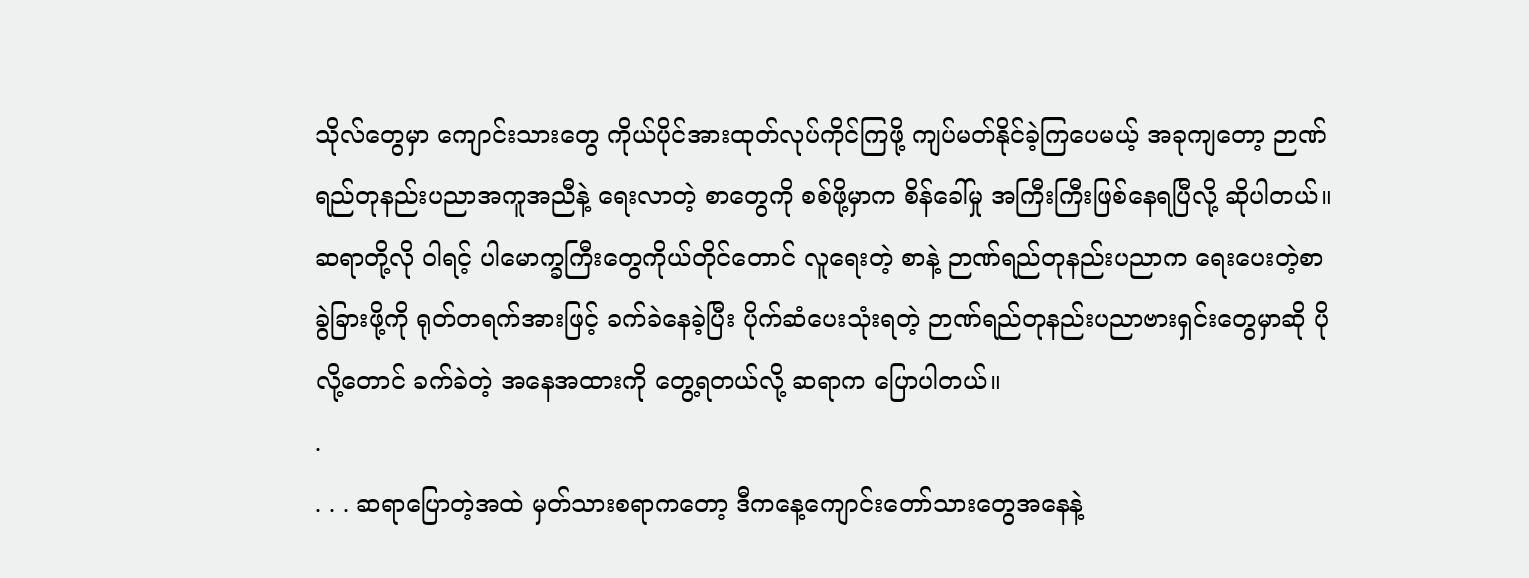သိုလ်တွေမှာ ကျောင်းသားတွေ ကိုယ်ပိုင်အားထုတ်လုပ်ကိုင်ကြဖို့ ကျပ်မတ်နိုင်ခဲ့ကြပေမယ့် အခုကျတော့ ဉာဏ်ရည်တုနည်းပညာအကူအညီနဲ့ ရေးလာတဲ့ စာတွေကို စစ်ဖို့မှာက စိန်ခေါ်မှု အကြီးကြီးဖြစ်နေရပြီလို့ ဆိုပါတယ်။ ဆရာတို့လို ဝါရင့် ပါမောက္ခကြီးတွေကိုယ်တိုင်တောင် လူရေးတဲ့ စာနဲ့ ဉာဏ်ရည်တုနည်းပညာက ရေးပေးတဲ့စာ ခွဲခြားဖို့ကို ရုတ်တရက်အားဖြင့် ခက်ခဲနေခဲ့ပြီး ပိုက်ဆံပေးသုံးရတဲ့ ဉာဏ်ရည်တုနည်းပညာဗားရှင်းတွေမှာဆို ပိုလို့တောင် ခက်ခဲတဲ့ အနေအထားကို တွေ့ရတယ်လို့ ဆရာက ပြောပါတယ်။
.
. . . ဆရာပြောတဲ့အထဲ မှတ်သားစရာကတော့ ဒီကနေ့ကျောင်းတော်သားတွေအနေနဲ့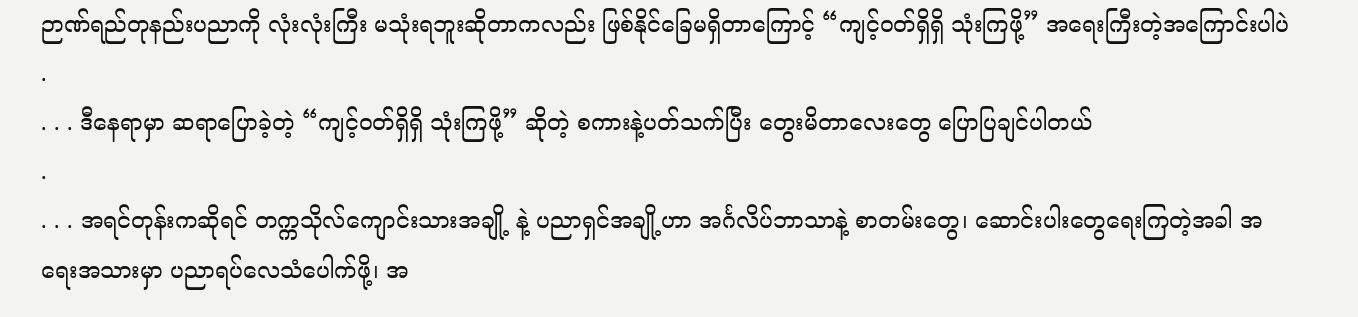ဉာဏ်ရည်တုနည်းပညာကို လုံးလုံးကြီး မသုံးရဘူးဆိုတာကလည်း ဖြစ်နိုင်ခြေမရှိတာကြောင့် “ကျင့်ဝတ်ရှိရှိ သုံးကြဖို့” အရေးကြီးတဲ့အကြောင်းပါပဲ
.
. . . ဒီနေရာမှာ ဆရာပြောခဲ့တဲ့ “ကျင့်ဝတ်ရှိရှိ သုံးကြဖို့” ဆိုတဲ့ စကားနဲ့ပတ်သက်ပြီး တွေးမိတာလေးတွေ ပြောပြချင်ပါတယ်
.
. . . အရင်တုန်းကဆိုရင် တက္ကသိုလ်ကျောင်းသားအချို့ နဲ့ ပညာရှင်အချို့ဟာ အင်္ဂလိပ်ဘာသာနဲ့ စာတမ်းတွေ၊ ဆောင်းပါးတွေရေးကြတဲ့အခါ အရေးအသားမှာ ပညာရပ်လေသံပေါက်ဖို့၊ အ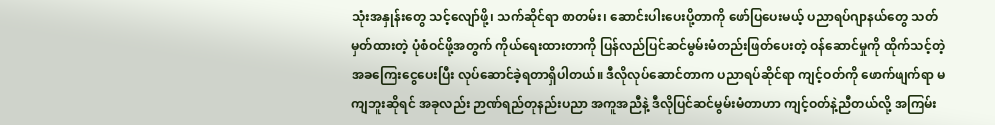သုံးအနှုန်းတွေ သင့်လျော်ဖို့၊ သက်ဆိုင်ရာ စာတမ်း၊ ဆောင်းပါးပေးပို့တာကို ဖော်ပြပေးမယ့် ပညာရပ်ဂျာနယ်တွေ သတ်မှတ်ထားတဲ့ ပုံစံဝင်ဖို့အတွက် ကိုယ်ရေးထားတာကို ပြန်လည်ပြင်ဆင်မွမ်းမံတည်းဖြတ်ပေးတဲ့ ဝန်ဆောင်မှုကို ထိုက်သင့်တဲ့ အခကြေးငွေပေးပြီး လုပ်ဆောင်ခဲ့ရတာရှိပါတယ်။ ဒီလိုလုပ်ဆောင်တာက ပညာရပ်ဆိုင်ရာ ကျင့်ဝတ်ကို ဖောက်ဖျက်ရာ မကျဘူးဆိုရင် အခုလည်း ဉာဏ်ရည်တုနည်းပညာ အကူအညီနဲ့ ဒီလိုပြင်ဆင်မွမ်းမံတာဟာ ကျင့်ဝတ်နဲ့ညီတယ်လို့ အကြမ်း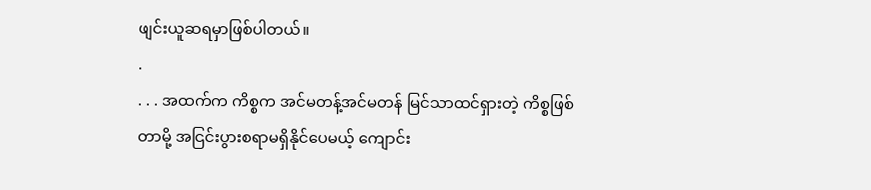ဖျင်းယူဆရမှာဖြစ်ပါတယ်။
.
. . . အထက်က ကိစ္စက အင်မတန့်အင်မတန် မြင်သာထင်ရှားတဲ့ ကိစ္စဖြစ်တာမို့ အငြင်းပွားစရာမရှိနိုင်ပေမယ့် ကျောင်း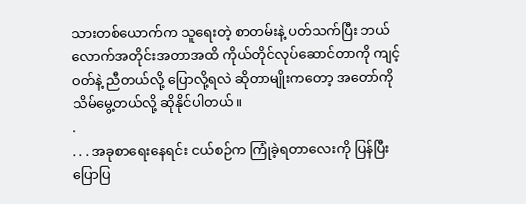သားတစ်ယောက်က သူရေးတဲ့ စာတမ်းနဲ့ ပတ်သက်ပြီး ဘယ်လောက်အတိုင်းအတာအထိ ကိုယ်တိုင်လုပ်ဆောင်တာကို ကျင့်ဝတ်နဲ့ ညီတယ်လို့ ပြောလို့ရလဲ ဆိုတာမျိုးကတော့ အတော်ကို သိမ်မွေ့တယ်လို့ ဆိုနိုင်ပါတယ်။
.
. . . အခုစာရေးနေရင်း ငယ်စဉ်က ကြုံခဲ့ရတာလေးကို ပြန်ပြီး ပြောပြ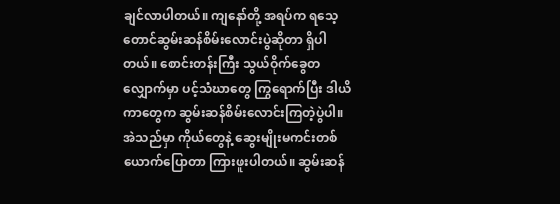ချင်လာပါတယ်။ ကျနော်တို့ အရပ်က ရသေ့တောင်ဆွမ်းဆန်စိမ်းလောင်းပွဲဆိုတာ ရှိပါတယ်။ စောင်းတန်းကြီး သွယ်ဝိုက်ခွေတလျှောက်မှာ ပင့်သံဃာတွေ ကြွရောက်ပြီး ဒါယိကာတွေက ဆွမ်းဆန်စိမ်းလောင်းကြတဲ့ပွဲပါ။ အဲသည်မှာ ကိုယ်တွေနဲ့ ဆွေးမျိုးမကင်းတစ်ယောက်ပြောတာ ကြားဖူးပါတယ်။ ဆွမ်းဆန်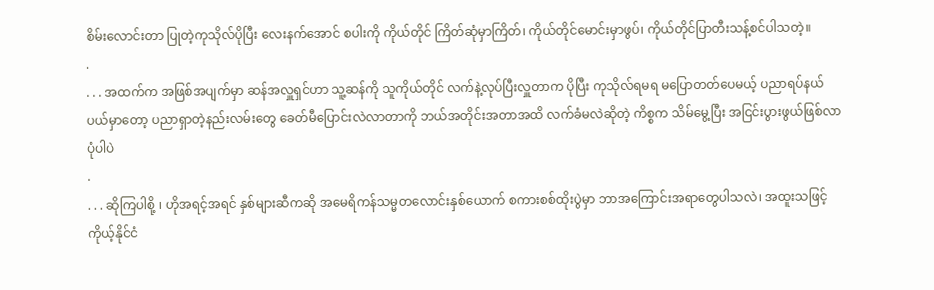စိမ်းလောင်းတာ ပြုတဲ့ကုသိုလ်ပိုပြီး လေးနက်အောင် စပါးကို ကိုယ်တိုင် ကြိတ်ဆုံမှာကြိတ်၊ ကိုယ်တိုင်မောင်းမှာဖွပ်၊ ကိုယ်တိုင်ပြာတီးသန့်စင်ပါသတဲ့။
.
. . . အထက်က အဖြစ်အပျက်မှာ ဆန်အလှူရှင်ဟာ သူ့ဆန်ကို သူကိုယ်တိုင် လက်နဲ့လုပ်ပြီးလှူတာက ပိုပြီး ကုသိုလ်ရမရ မပြောတတ်ပေမယ့် ပညာရပ်နယ်ပယ်မှာတော့ ပညာရှာတဲ့နည်းလမ်းတွေ ခေတ်မီပြောင်းလဲလာတာကို ဘယ်အတိုင်းအတာအထိ လက်ခံမလဲဆိုတဲ့ ကိစ္စက သိမ်မွေ့ပြီး အငြင်းပွားဖွယ်ဖြစ်လာပုံပါပဲ
.
. . . ဆိုကြပါစို့ ၊ ဟိုအရင့်အရင် နှစ်များဆီကဆို အမေရိကန်သမ္မတလောင်းနှစ်ယောက် စကားစစ်ထိုးပွဲမှာ ဘာအကြောင်းအရာတွေပါသလဲ၊ အထူးသဖြင့် ကိုယ့်နိုင်ငံ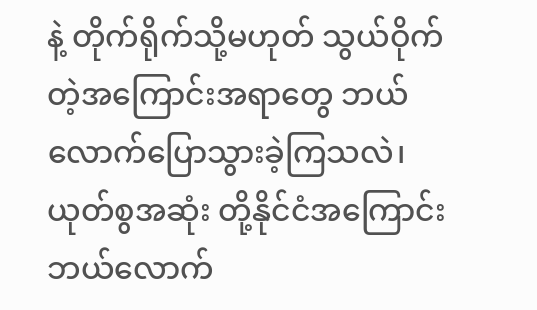နဲ့ တိုက်ရိုက်သို့မဟုတ် သွယ်ဝိုက်တဲ့အကြောင်းအရာတွေ ဘယ်လောက်ပြောသွားခဲ့ကြသလဲ၊ ယုတ်စွအဆုံး တို့နိုင်ငံအကြောင်း ဘယ်လောက်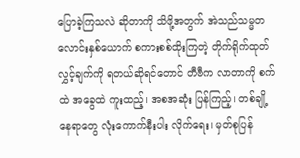ပြောခဲ့ကြသလဲ ဆိုတာကို သိဖို့အတွက် အဲသည်သမ္မတလောင်းနှစ်ယောက် စကားစစ်ထိုးကြတဲ့ တိုက်ရိုက်ထုတ်လွှင့်ချက်ကို ရတယ်ဆိုရင်တောင် တီဗီက လာတာကို စက်ထဲ အခွေထဲ ကူးထည့်၊ အစအဆုံး ပြန်ကြည့်၊ တစ်ချို့နေရာတွေ လုံးကောက်နီးပါး လိုက်ရေး၊ မှတ်စုပြန်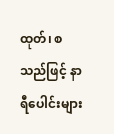ထုတ်၊ စသည်ဖြင့် နာရီပေါင်းများ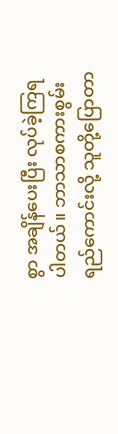စွာ အချိန်ပေးပြီး လုပ်ခဲ့ကြရပါတယ်။ ဘာသာစကားစွမ်းရည်ကောင်းလို့ သူတို့ပြောတာ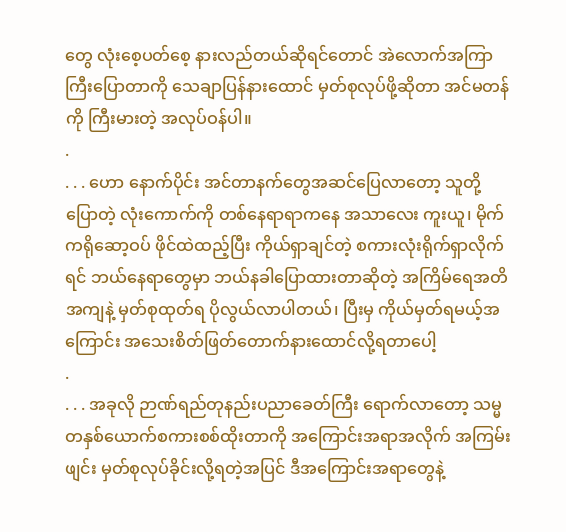တွေ လုံးစေ့ပတ်စေ့ နားလည်တယ်ဆိုရင်တောင် အဲလောက်အကြာကြီးပြောတာကို သေချာပြန်နားထောင် မှတ်စုလုပ်ဖို့ဆိုတာ အင်မတန်ကို ကြီးမားတဲ့ အလုပ်ဝန်ပါ။
.
. . . ဟော နောက်ပိုင်း အင်တာနက်တွေအဆင်ပြေလာတော့ သူတို့ပြောတဲ့ လုံးကောက်ကို တစ်နေရာရာကနေ အသာလေး ကူးယူ၊ မိုက်ကရိုဆော့ဝပ် ဖိုင်ထဲထည့်ပြီး ကိုယ်ရှာချင်တဲ့ စကားလုံးရိုက်ရှာလိုက်ရင် ဘယ်နေရာတွေမှာ ဘယ်နခါပြောထားတာဆိုတဲ့ အကြိမ်ရေအတိအကျနဲ့ မှတ်စုထုတ်ရ ပိုလွယ်လာပါတယ်၊ ပြီးမှ ကိုယ်မှတ်ရမယ့်အကြောင်း အသေးစိတ်ဖြတ်တောက်နားထောင်လို့ရတာပေါ့
.
. . . အခုလို ဉာဏ်ရည်တုနည်းပညာခေတ်ကြီး ရောက်လာတော့ သမ္မတနှစ်ယောက်စကားစစ်ထိုးတာကို အကြောင်းအရာအလိုက် အကြမ်းဖျင်း မှတ်စုလုပ်ခိုင်းလို့ရတဲ့အပြင် ဒီအကြောင်းအရာတွေနဲ့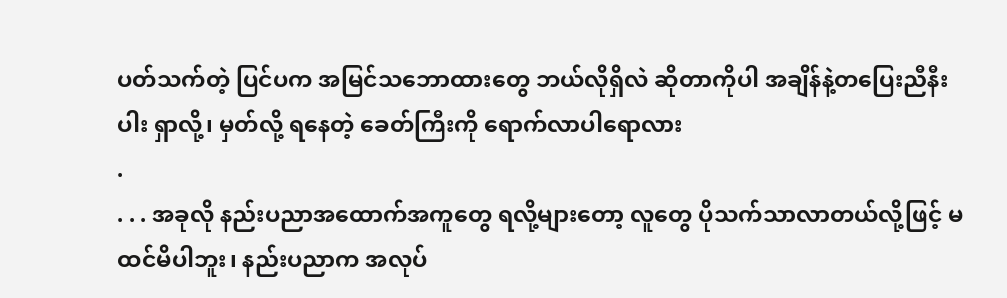ပတ်သက်တဲ့ ပြင်ပက အမြင်သဘောထားတွေ ဘယ်လိုရှိလဲ ဆိုတာကိုပါ အချိန်နဲ့တပြေးညီနီးပါး ရှာလို့၊ မှတ်လို့ ရနေတဲ့ ခေတ်ကြီးကို ရောက်လာပါရောလား
.
. . . အခုလို နည်းပညာအထောက်အကူတွေ ရလို့များတော့ လူတွေ ပိုသက်သာလာတယ်လို့ဖြင့် မထင်မိပါဘူး၊ နည်းပညာက အလုပ်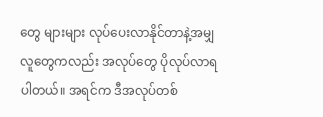တွေ များများ လုပ်ပေးလာနိုင်တာနဲ့အမျှ လူတွေကလည်း အလုပ်တွေ ပိုလုပ်လာရပါတယ်။ အရင်က ဒီအလုပ်တစ်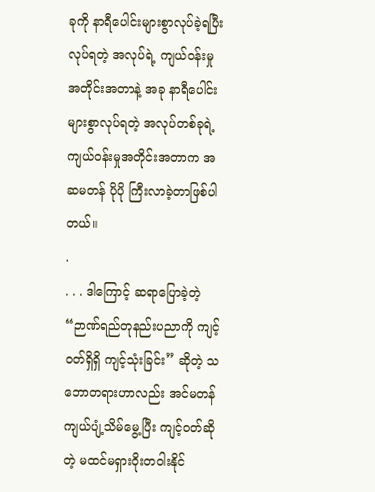ခုကို နာရီပေါင်းများစွာလုပ်ခဲ့ရပြီး လုပ်ရတဲ့ အလုပ်ရဲ့ ကျယ်ဝန်းမှုအတိုင်းအတာနဲ့ အခု နာရီပေါင်းများစွာလုပ်ရတဲ့ အလုပ်တစ်ခုရဲ့ ကျယ်ဝန်းမှုအတိုင်းအတာက အဆမတန် ပိုပို ကြီးလာခဲ့တာဖြစ်ပါတယ်။
.
. . . ဒါကြောင့် ဆရာပြောခဲ့တဲ့ “ဉာဏ်ရည်တုနည်းပညာကို ကျင့်ဝတ်ရှိရှိ ကျင့်သုံးခြင်း” ဆိုတဲ့ သဘောတရားဟာလည်း အင်မတန်ကျယ်ပျံ့သိမ်မွေ့ပြီး ကျင့်ဝတ်ဆိုတဲ့ မထင်မရှားဝိုးတဝါးနိုင်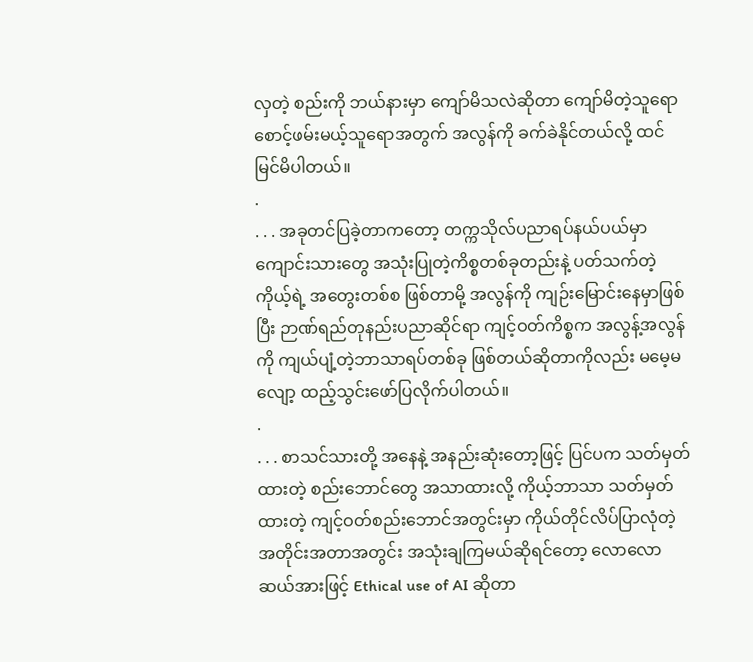လှတဲ့ စည်းကို ဘယ်နားမှာ ကျော်မိသလဲဆိုတာ ကျော်မိတဲ့သူရော စောင့်ဖမ်းမယ့်သူရောအတွက် အလွန်ကို ခက်ခဲနိုင်တယ်လို့ ထင်မြင်မိပါတယ်။
.
. . . အခုတင်ပြခဲ့တာကတော့ တက္ကသိုလ်ပညာရပ်နယ်ပယ်မှာ ကျောင်းသားတွေ အသုံးပြုတဲ့ကိစ္စတစ်ခုတည်းနဲ့ ပတ်သက်တဲ့ ကိုယ့်ရဲ့ အတွေးတစ်စ ဖြစ်တာမို့ အလွန်ကို ကျဉ်းမြောင်းနေမှာဖြစ်ပြီး ဉာဏ်ရည်တုနည်းပညာဆိုင်ရာ ကျင့်ဝတ်ကိစ္စက အလွန့်အလွန်ကို ကျယ်ပျံ့တဲ့ဘာသာရပ်တစ်ခု ဖြစ်တယ်ဆိုတာကိုလည်း မမေ့မလျော့ ထည့်သွင်းဖော်ပြလိုက်ပါတယ်။
.
. . . စာသင်သားတို့ အနေနဲ့ အနည်းဆုံးတော့ဖြင့် ပြင်ပက သတ်မှတ်ထားတဲ့ စည်းဘောင်တွေ အသာထားလို့ ကိုယ့်ဘာသာ သတ်မှတ်ထားတဲ့ ကျင့်ဝတ်စည်းဘောင်အတွင်းမှာ ကိုယ်တိုင်လိပ်ပြာလုံတဲ့ အတိုင်းအတာအတွင်း အသုံးချကြမယ်ဆိုရင်တော့ လောလောဆယ်အားဖြင့် Ethical use of AI ဆိုတာ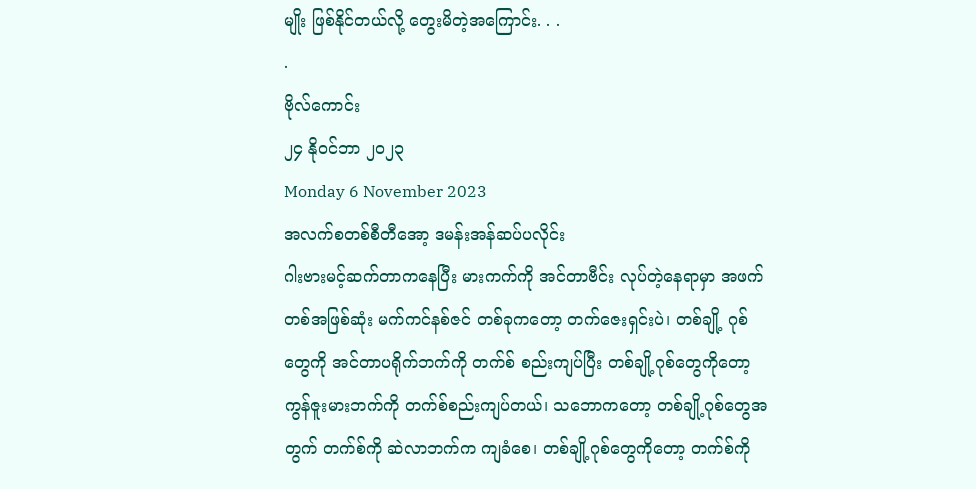မျိုး ဖြစ်နိုင်တယ်လို့ တွေးမိတဲ့အကြောင်း. . .
.
ဗိုလ်ကောင်း
၂၄ နိုဝင်ဘာ ၂၀၂၃
Monday 6 November 2023
အလက်စတစ်စီတီအော့ ဒမန်းအန်ဆပ်ပလိုင်း
ဂါးဗားမင့်ဆက်တာကနေပြီး မားကက်ကို အင်တာဗီင်း လုပ်တဲ့နေရာမှာ အဖက်တစ်အဖြစ်ဆုံး မက်ကင်နစ်ဇင် တစ်ခုကတော့ တက်ဇေးရှင်းပဲ၊ တစ်ချို့ ဂုစ်တွေကို အင်တာပရိုက်ဘက်ကို တက်စ် စည်းကျပ်ပြီး တစ်ချို့ဂုစ်တွေကိုတော့ ကွန်ဇူးမားဘက်ကို တက်စ်စည်းကျပ်တယ်၊ သဘောကတော့ တစ်ချို့ဂုစ်တွေအတွက် တက်စ်ကို ဆဲလာဘက်က ကျခံစေ၊ တစ်ချို့ဂုစ်တွေကိုတော့ တက်စ်ကို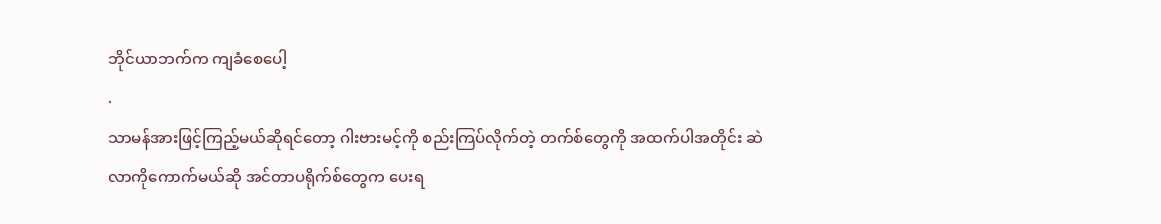ဘိုင်ယာဘက်က ကျခံစေပေါ့
.
သာမန်အားဖြင့်ကြည့်မယ်ဆိုရင်တော့ ဂါးဗားမင့်ကို စည်းကြပ်လိုက်တဲ့ တက်စ်တွေကို အထက်ပါအတိုင်း ဆဲလာကိုကောက်မယ်ဆို အင်တာပရိုက်စ်တွေက ပေးရ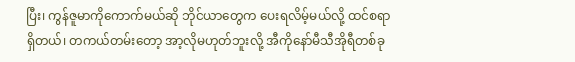ပြီး၊ ကွန်ဇူမာကိုကောက်မယ်ဆို ဘိုင်ယာတွေက ပေးရလိမ့်မယ်လို့ ထင်စရာရှိတယ်၊ တကယ်တမ်းတော့ အာ့လိုမဟုတ်ဘူးလို့ အီကိုနော်မီသီအိုရီတစ်ခု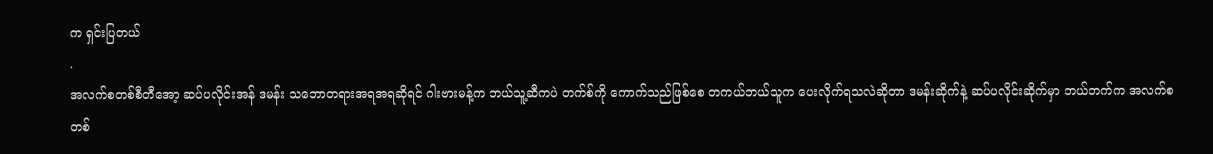က ရှင်းပြတယ်
.
အလက်စတစ်စီတီအော့ ဆပ်ပလိုင်းအန် ဒမန်း သဘောတရားအရအရဆိုရင် ဂါးဗားမန့်က ဘယ်သူ့ဆီကပဲ တက်စ်ကို ကောက်သည်ဖြစ်စေ တကယ်ဘယ်သူက ပေးလိုက်ရသလဲဆိုတာ ဒမန်းဆိုက်နဲ့ ဆပ်ပလိုင်းဆိုက်မှာ ဘယ်ဘက်က အလက်စတစ်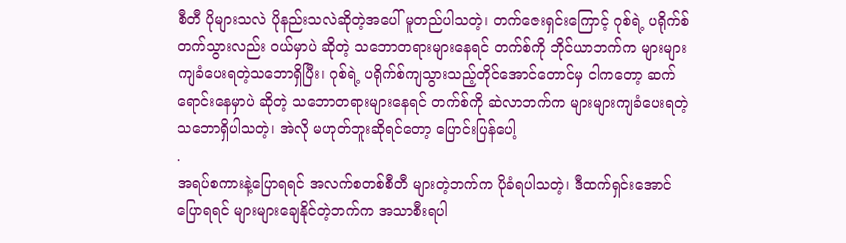စီတီ ပိုများသလဲ ပိုနည်းသလဲဆိုတဲ့အပေါ် မူတည်ပါသတဲ့၊ တက်ဇေးရှင်းကြောင့် ဂုစ်ရဲ့ ပရိုက်စ်တက်သွားလည်း ဝယ်မှာပဲ ဆိုတဲ့ သဘောတရားများနေရင် တက်စ်ကို ဘိုင်ယာဘက်က များများကျခံပေးရတဲ့သဘောရှိပြီး၊ ဂုစ်ရဲ့ ပရိုက်စ်ကျသွားသည့်တိုင်အောင်တောင်မှ ငါကတော့ ဆက်ရောင်းနေမှာပဲ ဆိုတဲ့ သဘောတရားများနေရင် တက်စ်ကို ဆဲလာဘက်က များများကျခံပေးရတဲ့ သဘောရှိပါသတဲ့၊ အဲလို မဟုတ်ဘူးဆိုရင်တော့ ပြောင်းပြန်ပေါ့
.
အရပ်စကားနဲ့ပြောရရင် အလက်စတစ်စီတီ များတဲ့ဘက်က ပိုခံရပါသတဲ့၊ ဒီထက်ရှင်းအောင်ပြောရရင် များများချေနိုင်တဲ့ဘက်က အသာစီးရပါ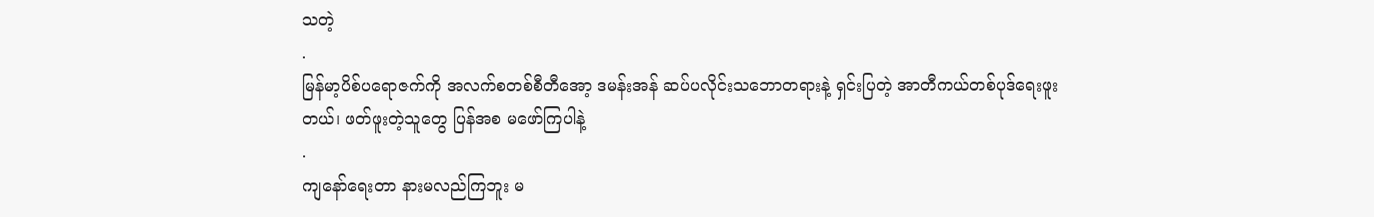သတဲ့
.
မြန်မာ့ပိစ်ပရောဇက်ကို အလက်စတစ်စီတီအော့ ဒမန်းအန် ဆပ်ပလိုင်းသဘောတရားနဲ့ ရှင်းပြတဲ့ အာတီကယ်တစ်ပုဒ်ရေးဖူးတယ်၊ ဖတ်ဖူးတဲ့သူတွေ ပြန်အစ မဖော်ကြပါနဲ့
.
ကျနော်ရေးတာ နားမလည်ကြဘူး မ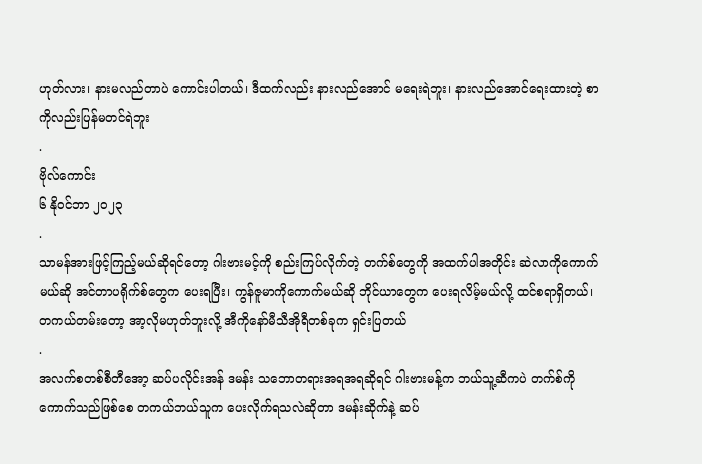ဟုတ်လား၊ နားမလည်တာပဲ ကောင်းပါတယ်၊ ဒီထက်လည်း နားလည်အောင် မရေးရဲဘူး၊ နားလည်အောင်ရေးထားတဲ့ စာကိုလည်းပြန်မတင်ရဲဘူး
.
ဗိုလ်ကောင်း
၆ နိုဝင်ဘာ ၂၀၂၃
.
သာမန်အားဖြင့်ကြည့်မယ်ဆိုရင်တော့ ဂါးဗားမင့်ကို စည်းကြပ်လိုက်တဲ့ တက်စ်တွေကို အထက်ပါအတိုင်း ဆဲလာကိုကောက်မယ်ဆို အင်တာပရိုက်စ်တွေက ပေးရပြီး၊ ကွန်ဇူမာကိုကောက်မယ်ဆို ဘိုင်ယာတွေက ပေးရလိမ့်မယ်လို့ ထင်စရာရှိတယ်၊ တကယ်တမ်းတော့ အာ့လိုမဟုတ်ဘူးလို့ အီကိုနော်မီသီအိုရီတစ်ခုက ရှင်းပြတယ်
.
အလက်စတစ်စီတီအော့ ဆပ်ပလိုင်းအန် ဒမန်း သဘောတရားအရအရဆိုရင် ဂါးဗားမန့်က ဘယ်သူ့ဆီကပဲ တက်စ်ကို ကောက်သည်ဖြစ်စေ တကယ်ဘယ်သူက ပေးလိုက်ရသလဲဆိုတာ ဒမန်းဆိုက်နဲ့ ဆပ်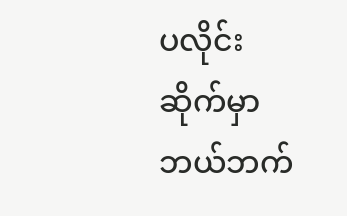ပလိုင်းဆိုက်မှာ ဘယ်ဘက်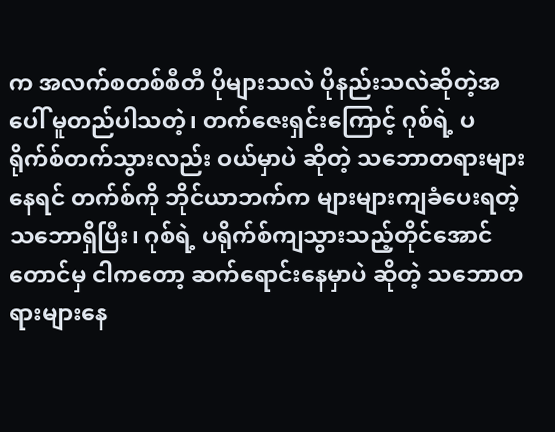က အလက်စတစ်စီတီ ပိုများသလဲ ပိုနည်းသလဲဆိုတဲ့အပေါ် မူတည်ပါသတဲ့၊ တက်ဇေးရှင်းကြောင့် ဂုစ်ရဲ့ ပရိုက်စ်တက်သွားလည်း ဝယ်မှာပဲ ဆိုတဲ့ သဘောတရားများနေရင် တက်စ်ကို ဘိုင်ယာဘက်က များများကျခံပေးရတဲ့သဘောရှိပြီး၊ ဂုစ်ရဲ့ ပရိုက်စ်ကျသွားသည့်တိုင်အောင်တောင်မှ ငါကတော့ ဆက်ရောင်းနေမှာပဲ ဆိုတဲ့ သဘောတရားများနေ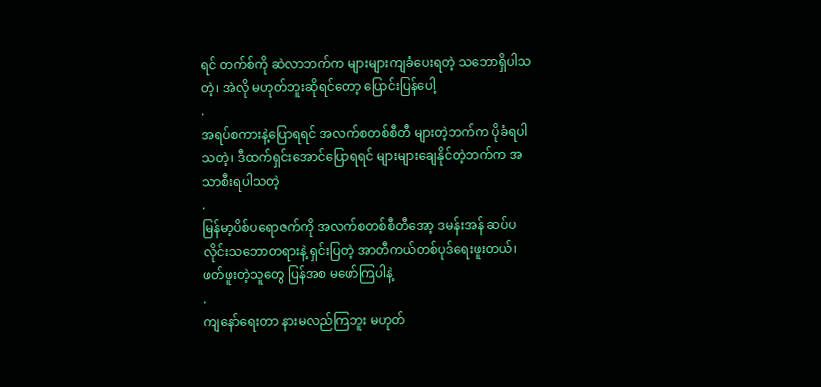ရင် တက်စ်ကို ဆဲလာဘက်က များများကျခံပေးရတဲ့ သဘောရှိပါသတဲ့၊ အဲလို မဟုတ်ဘူးဆိုရင်တော့ ပြောင်းပြန်ပေါ့
.
အရပ်စကားနဲ့ပြောရရင် အလက်စတစ်စီတီ များတဲ့ဘက်က ပိုခံရပါသတဲ့၊ ဒီထက်ရှင်းအောင်ပြောရရင် များများချေနိုင်တဲ့ဘက်က အသာစီးရပါသတဲ့
.
မြန်မာ့ပိစ်ပရောဇက်ကို အလက်စတစ်စီတီအော့ ဒမန်းအန် ဆပ်ပလိုင်းသဘောတရားနဲ့ ရှင်းပြတဲ့ အာတီကယ်တစ်ပုဒ်ရေးဖူးတယ်၊ ဖတ်ဖူးတဲ့သူတွေ ပြန်အစ မဖော်ကြပါနဲ့
.
ကျနော်ရေးတာ နားမလည်ကြဘူး မဟုတ်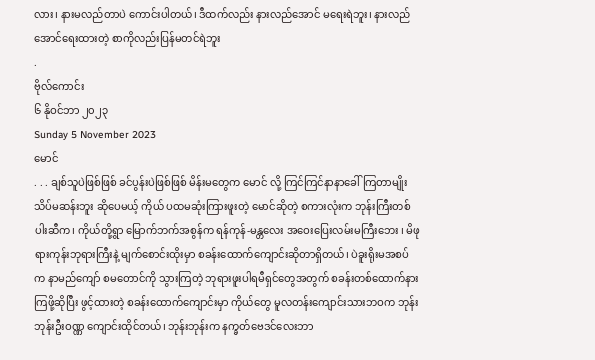လား၊ နားမလည်တာပဲ ကောင်းပါတယ်၊ ဒီထက်လည်း နားလည်အောင် မရေးရဲဘူး၊ နားလည်အောင်ရေးထားတဲ့ စာကိုလည်းပြန်မတင်ရဲဘူး
.
ဗိုလ်ကောင်း
၆ နိုဝင်ဘာ ၂၀၂၃
Sunday 5 November 2023
မောင်
. . . ချစ်သူပဲဖြစ်ဖြစ် ခင်ပွန်းပဲဖြစ်ဖြစ် မိန်းမတွေက မောင် လို့ ကြင်ကြင်နာနာခေါ်ကြတာမျိုး သိပ်မဆန်းဘူး ဆိုပေမယ့် ကိုယ် ပထမဆုံးကြားဖူးတဲ့ မောင်ဆိုတဲ့ စကားလုံးက ဘုန်းကြီးတစ်ပါးဆီက၊ ကိုယ်တို့ရွာ မြောက်ဘက်အစွန်က ရန်ကုန်-မန္တလေး အဝေးပြေးလမ်းမကြီးဘေး ၊ မိဖုရားကုန်းဘုရားကြီးနဲ့ မျက်စောင်းထိုးမှာ စခန်းထောက်ကျောင်းဆိုတာရှိတယ်၊ ပဲခူးရိုးမအစပ်က နာမည်ကျော် စမတောင်ကို သွားကြတဲ့ ဘုရားဖူးပါရမီရှင်တွေအတွက် စခန်းတစ်ထောက်နားကြဖို့ဆိုပြီး ဖွင့်ထားတဲ့ စခန်းထောက်ကျောင်းမှာ ကိုယ်တွေ မူလတန်းကျောင်းသားဘဝက ဘုန်းဘုန်းဦးဝဏ္ဏ ကျောင်းထိုင်တယ်၊ ဘုန်းဘုန်းက နက္ခတ်ဗေဒင်လေးဘာ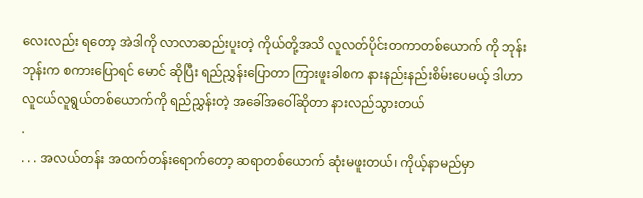လေးလည်း ရတော့ အဲဒါကို လာလာဆည်းပူးတဲ့ ကိုယ်တို့အသိ လူလတ်ပိုင်းတကာတစ်ယောက် ကို ဘုန်းဘုန်းက စကားပြောရင် မောင် ဆိုပြီး ရည်ညွှန်းပြောတာ ကြားဖူးခါစက နားနည်းနည်းစိမ်းပေမယ့် ဒါဟာ လူငယ်လူရွယ်တစ်ယောက်ကို ရည်ညွှန်းတဲ့ အခေါ်အဝေါ်ဆိုတာ နားလည်သွားတယ်
.
. . . အလယ်တန်း အထက်တန်းရောက်တော့ ဆရာတစ်ယောက် ဆုံးမဖူးတယ်၊ ကိုယ့်နာမည်မှာ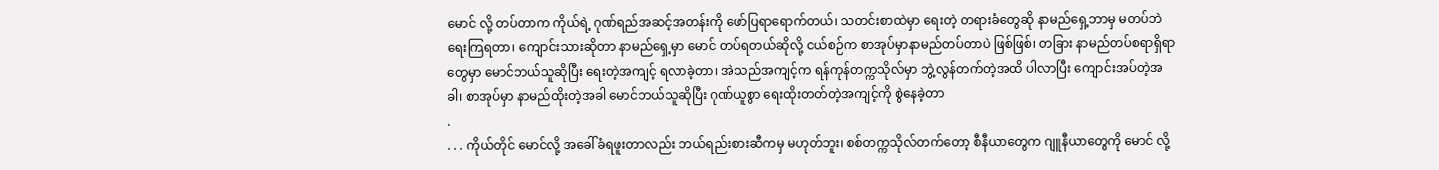မောင် လို့ တပ်တာက ကိုယ်ရဲ့ ဂုဏ်ရည်အဆင့်အတန်းကို ဖော်ပြရာရောက်တယ်၊ သတင်းစာထဲမှာ ရေးတဲ့ တရားခံတွေဆို နာမည်ရှေ့ဘာမှ မတပ်ဘဲ ရေးကြရတာ၊ ကျောင်းသားဆိုတာ နာမည်ရှေ့မှာ မောင် တပ်ရတယ်ဆိုလို့ ငယ်စဉ်က စာအုပ်မှာနာမည်တပ်တာပဲ ဖြစ်ဖြစ်၊ တခြား နာမည်တပ်စရာရှိရာတွေမှာ မောင်ဘယ်သူဆိုပြီး ရေးတဲ့အကျင့် ရလာခဲ့တာ၊ အဲသည်အကျင့်က ရန်ကုန်တက္ကသိုလ်မှာ ဘွဲ့လွန်တက်တဲ့အထိ ပါလာပြီး ကျောင်းအပ်တဲ့အခါ၊ စာအုပ်မှာ နာမည်ထိုးတဲ့အခါ မောင်ဘယ်သူဆိုပြီး ဂုဏ်ယူစွာ ရေးထိုးတတ်တဲ့အကျင့်ကို စွဲနေခဲ့တာ
.
. . . ကိုယ်တိုင် မောင်လို့ အခေါ်ခံရဖူးတာလည်း ဘယ်ရည်းစားဆီကမှ မဟုတ်ဘူး၊ စစ်တက္ကသိုလ်တက်တော့ စီနီယာတွေက ဂျူနီယာတွေကို မောင် လို့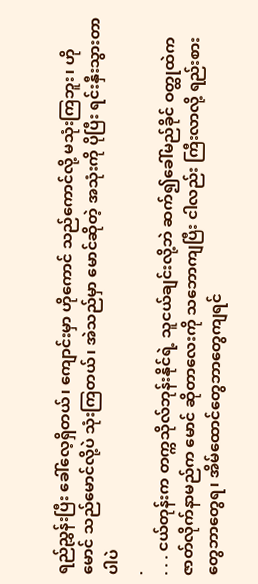ရည်ညွှန်းပြီး ခေါ်လေ့ရှိတယ်၊ ကျောင်းမှာ ဟိုကောင် သည်ကောင်လို့ မသုံးကြဘူး၊ ဟိုမောင် သည်မောင်လို့ပဲ သုံးကြတယ်၊ အဲသည်မှာ မောင်ဆိုတဲ့ အသုံးကို ပိုပြီး ရင်းနှီးသွားတာပါပဲ
.
. . . ငယ်တုန်းက တက္ကသိုလ်ဘုန်းနိုင်ရဲ့ သူငယ်ချင်းလို့ဘဲ ဆက်၍ခေါ်မည်ခိုင် ဝတ္ထုထဲက ဇာတ်လိုက်နာမည်က မောင် ဆိုတာလေးကို သဘောကျပြီး ငါလည်း ကြီးလာလို့ ရည်းစားတွေဘာတွေရ၊ အိမ်ထောင်တွေဘာတွေကျရင်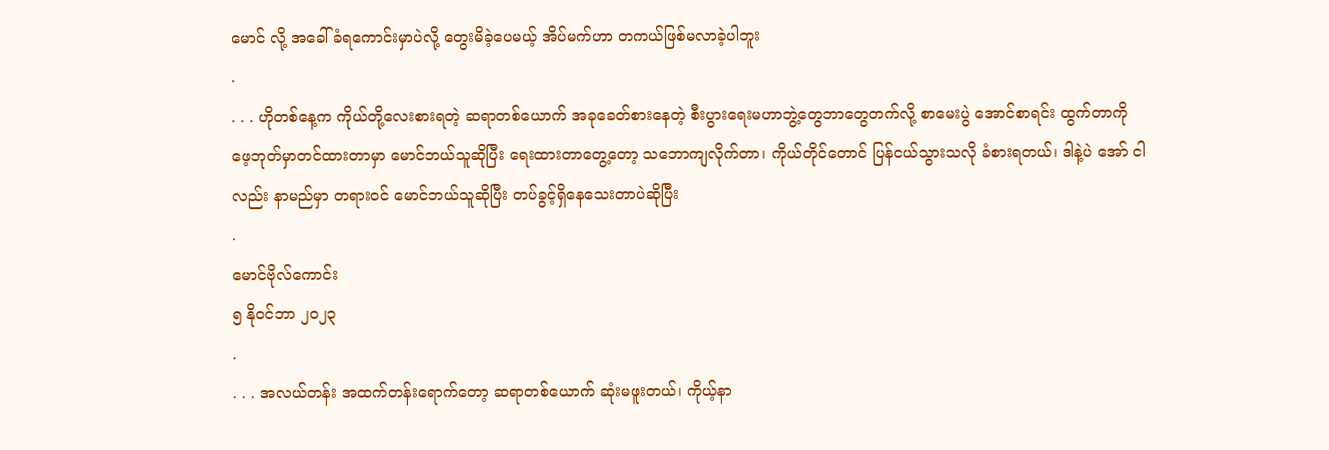မောင် လို့ အခေါ်ခံရကောင်းမှာပဲလို့ တွေးမိခဲ့ပေမယ့် အိပ်မက်ဟာ တကယ်ဖြစ်မလာခဲ့ပါဘူး
.
. . . ဟိုတစ်နေ့က ကိုယ်တို့လေးစားရတဲ့ ဆရာတစ်ယောက် အခုခေတ်စားနေတဲ့ စီးပွားရေးမဟာဘွဲ့တွေဘာတွေတက်လို့ စာမေးပွဲ အောင်စာရင်း ထွက်တာကို ဖေ့ဘုတ်မှာတင်ထားတာမှာ မောင်ဘယ်သူဆိုပြီး ရေးထားတာတွေ့တော့ သဘောကျလိုက်တာ၊ ကိုယ်တိုင်တောင် ပြန်ငယ်သွားသလို ခံစားရတယ်၊ ဒါနဲ့ပဲ အော် ငါလည်း နာမည်မှာ တရားဝင် မောင်ဘယ်သူဆိုပြီး တပ်ခွင့်ရှိနေသေးတာပဲဆိုပြီး
.
မောင်ဗိုလ်ကောင်း
၅ နိုဝင်ဘာ ၂၀၂၃
.
. . . အလယ်တန်း အထက်တန်းရောက်တော့ ဆရာတစ်ယောက် ဆုံးမဖူးတယ်၊ ကိုယ့်နာ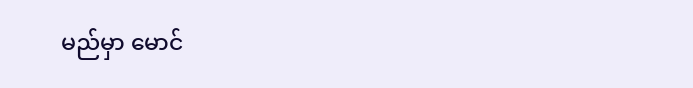မည်မှာ မောင်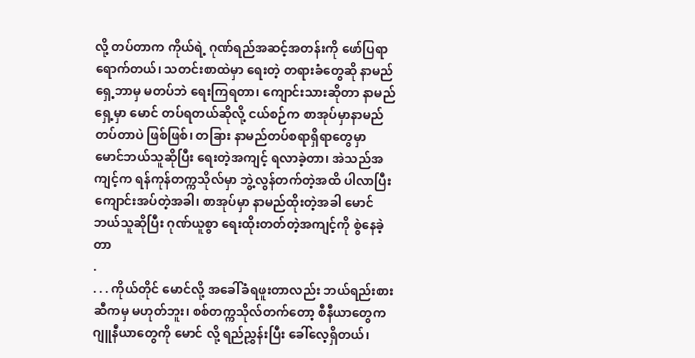လို့ တပ်တာက ကိုယ်ရဲ့ ဂုဏ်ရည်အဆင့်အတန်းကို ဖော်ပြရာရောက်တယ်၊ သတင်းစာထဲမှာ ရေးတဲ့ တရားခံတွေဆို နာမည်ရှေ့ဘာမှ မတပ်ဘဲ ရေးကြရတာ၊ ကျောင်းသားဆိုတာ နာမည်ရှေ့မှာ မောင် တပ်ရတယ်ဆိုလို့ ငယ်စဉ်က စာအုပ်မှာနာမည်တပ်တာပဲ ဖြစ်ဖြစ်၊ တခြား နာမည်တပ်စရာရှိရာတွေမှာ မောင်ဘယ်သူဆိုပြီး ရေးတဲ့အကျင့် ရလာခဲ့တာ၊ အဲသည်အကျင့်က ရန်ကုန်တက္ကသိုလ်မှာ ဘွဲ့လွန်တက်တဲ့အထိ ပါလာပြီး ကျောင်းအပ်တဲ့အခါ၊ စာအုပ်မှာ နာမည်ထိုးတဲ့အခါ မောင်ဘယ်သူဆိုပြီး ဂုဏ်ယူစွာ ရေးထိုးတတ်တဲ့အကျင့်ကို စွဲနေခဲ့တာ
.
. . . ကိုယ်တိုင် မောင်လို့ အခေါ်ခံရဖူးတာလည်း ဘယ်ရည်းစားဆီကမှ မဟုတ်ဘူး၊ စစ်တက္ကသိုလ်တက်တော့ စီနီယာတွေက ဂျူနီယာတွေကို မောင် လို့ ရည်ညွှန်းပြီး ခေါ်လေ့ရှိတယ်၊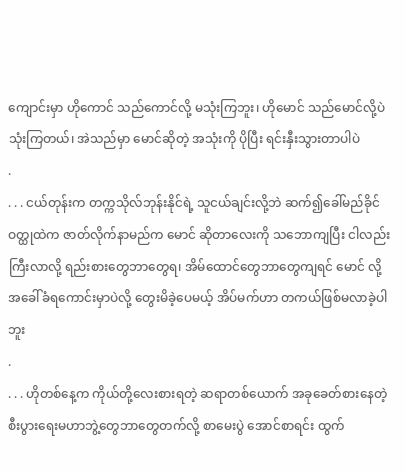ကျောင်းမှာ ဟိုကောင် သည်ကောင်လို့ မသုံးကြဘူး၊ ဟိုမောင် သည်မောင်လို့ပဲ သုံးကြတယ်၊ အဲသည်မှာ မောင်ဆိုတဲ့ အသုံးကို ပိုပြီး ရင်းနှီးသွားတာပါပဲ
.
. . . ငယ်တုန်းက တက္ကသိုလ်ဘုန်းနိုင်ရဲ့ သူငယ်ချင်းလို့ဘဲ ဆက်၍ခေါ်မည်ခိုင် ဝတ္ထုထဲက ဇာတ်လိုက်နာမည်က မောင် ဆိုတာလေးကို သဘောကျပြီး ငါလည်း ကြီးလာလို့ ရည်းစားတွေဘာတွေရ၊ အိမ်ထောင်တွေဘာတွေကျရင် မောင် လို့ အခေါ်ခံရကောင်းမှာပဲလို့ တွေးမိခဲ့ပေမယ့် အိပ်မက်ဟာ တကယ်ဖြစ်မလာခဲ့ပါဘူး
.
. . . ဟိုတစ်နေ့က ကိုယ်တို့လေးစားရတဲ့ ဆရာတစ်ယောက် အခုခေတ်စားနေတဲ့ စီးပွားရေးမဟာဘွဲ့တွေဘာတွေတက်လို့ စာမေးပွဲ အောင်စာရင်း ထွက်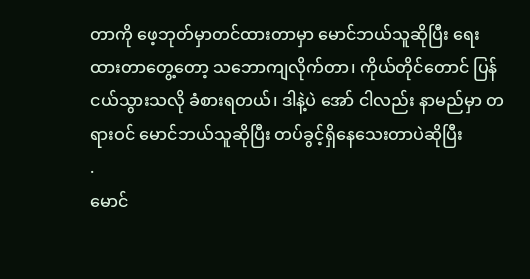တာကို ဖေ့ဘုတ်မှာတင်ထားတာမှာ မောင်ဘယ်သူဆိုပြီး ရေးထားတာတွေ့တော့ သဘောကျလိုက်တာ၊ ကိုယ်တိုင်တောင် ပြန်ငယ်သွားသလို ခံစားရတယ်၊ ဒါနဲ့ပဲ အော် ငါလည်း နာမည်မှာ တရားဝင် မောင်ဘယ်သူဆိုပြီး တပ်ခွင့်ရှိနေသေးတာပဲဆိုပြီး
.
မောင်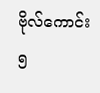ဗိုလ်ကောင်း
၅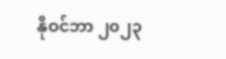နိုဝင်ဘာ ၂၀၂၃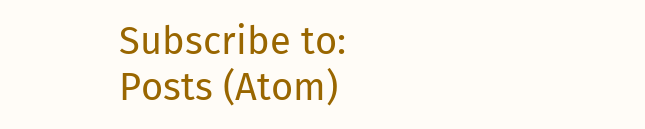Subscribe to:
Posts (Atom)